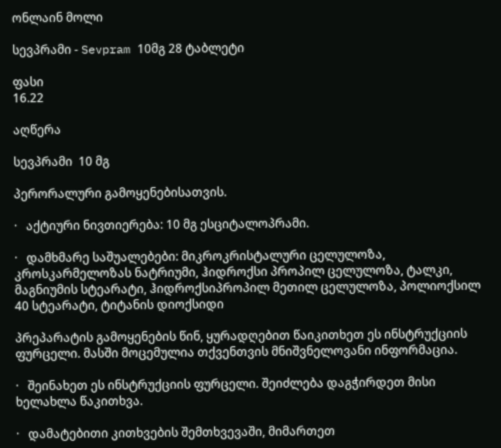ონლაინ მოლი

სევპრამი - Sevpram 10მგ 28 ტაბლეტი

ფასი
16.22

აღწერა

სევპრამი  10 მგ

პერორალური გამოყენებისათვის.

·   აქტიური ნივთიერება: 10 მგ ესციტალოპრამი.

·   დამხმარე საშუალებები: მიკროკრისტალური ცელულოზა, კროსკარმელოზას ნატრიუმი, ჰიდროქსი პროპილ ცელულოზა, ტალკი, მაგნიუმის სტეარატი, ჰიდროქსიპროპილ მეთილ ცელულოზა, პოლიოქსილ 40 სტეარატი, ტიტანის დიოქსიდი

პრეპარატის გამოყენების წინ, ყურადღებით წაიკითხეთ ეს ინსტრუქციის ფურცელი. მასში მოცემულია თქვენთვის მნიშვნელოვანი ინფორმაცია.

·   შეინახეთ ეს ინსტრუქციის ფურცელი. შეიძლება დაგჭირდეთ მისი ხელახლა წაკითხვა.

·   დამატებითი კითხვების შემთხვევაში, მიმართეთ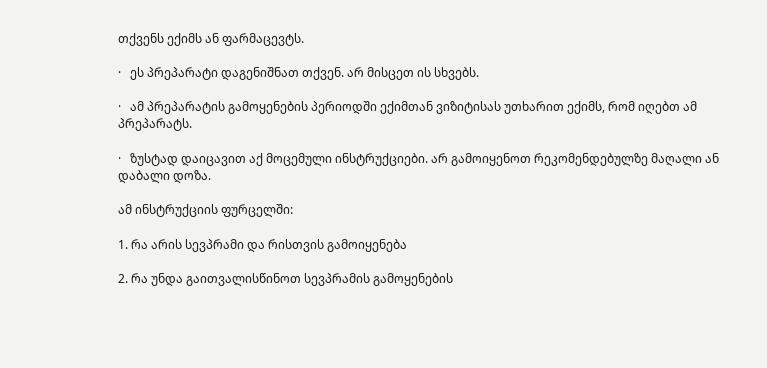თქვენს ექიმს ან ფარმაცევტს.

·   ეს პრეპარატი დაგენიშნათ თქვენ. არ მისცეთ ის სხვებს.

·   ამ პრეპარატის გამოყენების პერიოდში ექიმთან ვიზიტისას უთხარით ექიმს, რომ იღებთ ამ პრეპარატს.

·   ზუსტად დაიცავით აქ მოცემული ინსტრუქციები. არ გამოიყენოთ რეკომენდებულზე მაღალი ან დაბალი დოზა.

ამ ინსტრუქციის ფურცელში:

1. რა არის სევპრამი და რისთვის გამოიყენება

2. რა უნდა გაითვალისწინოთ სევპრამის გამოყენების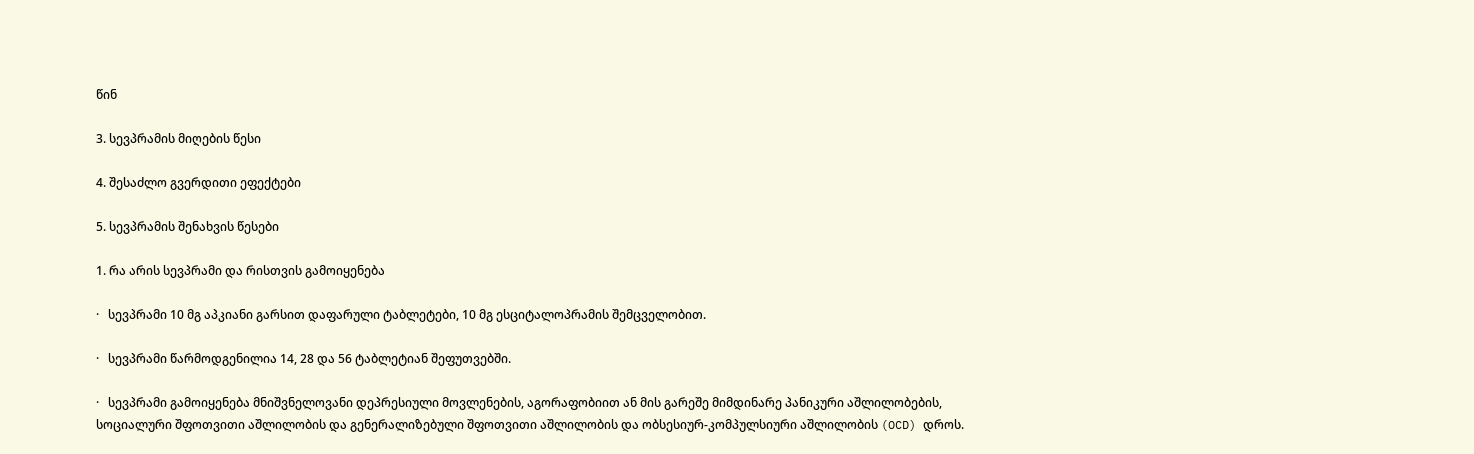წინ

3. სევპრამის მიღების წესი

4. შესაძლო გვერდითი ეფექტები

5. სევპრამის შენახვის წესები

1. რა არის სევპრამი და რისთვის გამოიყენება

·   სევპრამი 10 მგ აპკიანი გარსით დაფარული ტაბლეტები, 10 მგ ესციტალოპრამის შემცველობით.

·   სევპრამი წარმოდგენილია 14, 28 და 56 ტაბლეტიან შეფუთვებში.

·   სევპრამი გამოიყენება მნიშვნელოვანი დეპრესიული მოვლენების, აგორაფობიით ან მის გარეშე მიმდინარე პანიკური აშლილობების, სოციალური შფოთვითი აშლილობის და გენერალიზებული შფოთვითი აშლილობის და ობსესიურ-კომპულსიური აშლილობის (OCD) დროს.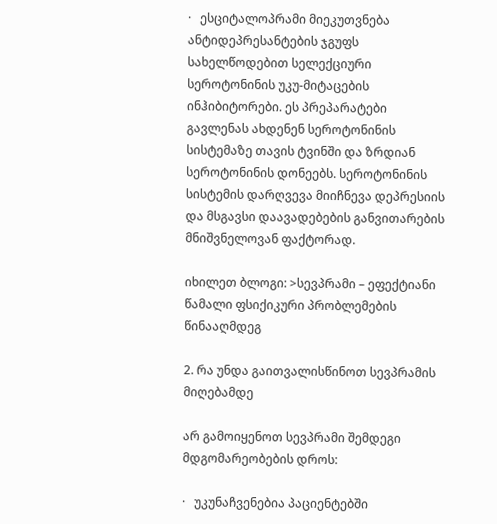·   ესციტალოპრამი მიეკუთვნება ანტიდეპრესანტების ჯგუფს სახელწოდებით სელექციური სეროტონინის უკუ-მიტაცების ინჰიბიტორები. ეს პრეპარატები გავლენას ახდენენ სეროტონინის სისტემაზე თავის ტვინში და ზრდიან სეროტონინის დონეებს. სეროტონინის სისტემის დარღვევა მიიჩნევა დეპრესიის და მსგავსი დაავადებების განვითარების მნიშვნელოვან ფაქტორად.

იხილეთ ბლოგი: >სევპრამი – ეფექტიანი წამალი ფსიქიკური პრობლემების წინააღმდეგ

2. რა უნდა გაითვალისწინოთ სევპრამის მიღებამდე

არ გამოიყენოთ სევპრამი შემდეგი მდგომარეობების დროს:

·   უკუნაჩვენებია პაციენტებში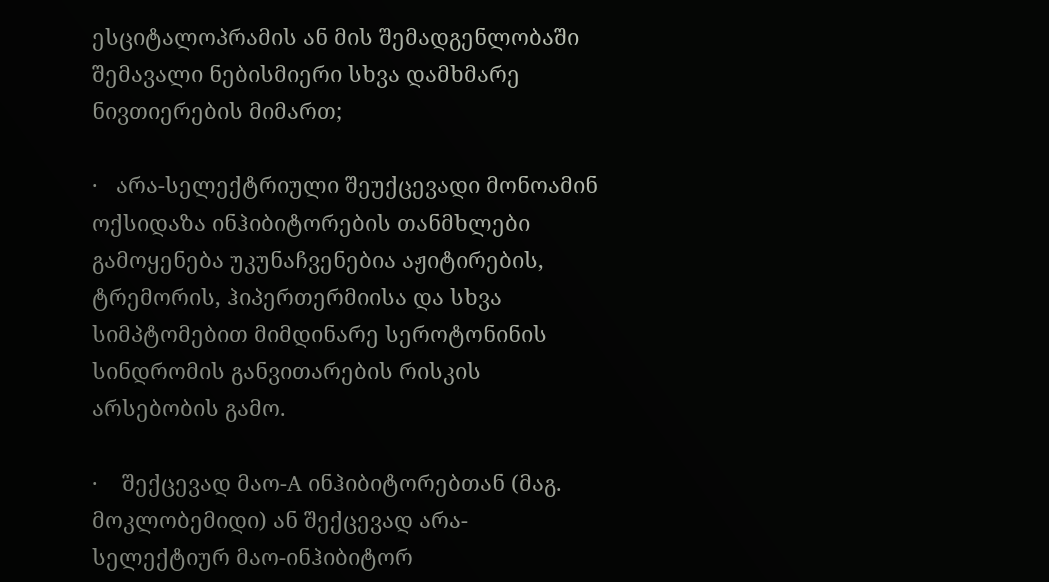ესციტალოპრამის ან მის შემადგენლობაში შემავალი ნებისმიერი სხვა დამხმარე ნივთიერების მიმართ;

·   არა-სელექტრიული შეუქცევადი მონოამინ ოქსიდაზა ინჰიბიტორების თანმხლები გამოყენება უკუნაჩვენებია აჟიტირების, ტრემორის, ჰიპერთერმიისა და სხვა სიმპტომებით მიმდინარე სეროტონინის სინდრომის განვითარების რისკის არსებობის გამო.

·    შექცევად მაო-A ინჰიბიტორებთან (მაგ. მოკლობემიდი) ან შექცევად არა-სელექტიურ მაო-ინჰიბიტორ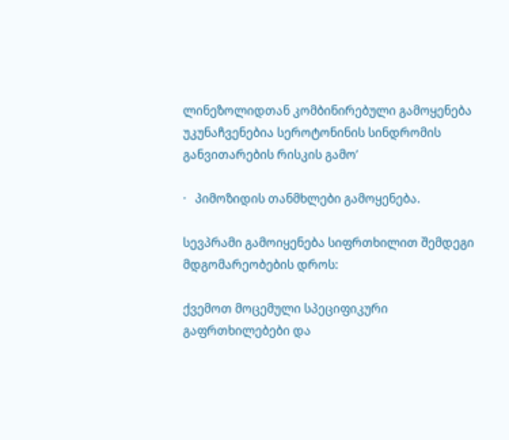ლინეზოლიდთან კომბინირებული გამოყენება უკუნაჩვენებია სეროტონინის სინდრომის განვითარების რისკის გამო’

·   პიმოზიდის თანმხლები გამოყენება.

სევპრამი გამოიყენება სიფრთხილით შემდეგი მდგომარეობების დროს:

ქვემოთ მოცემული სპეციფიკური გაფრთხილებები და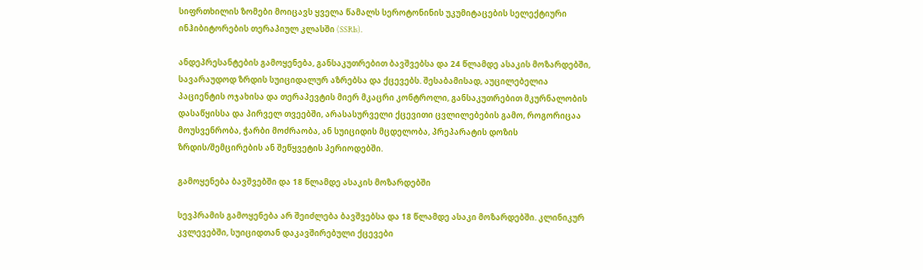სიფრთხილის ზომები მოიცავს ყველა წამალს სეროტონინის უკუმიტაცების სელექტიური ინჰიბიტორების თერაპიულ კლასში (SSRIs).

ანდეპრესანტების გამოყენება, განსაკუთრებით ბავშვებსა და 24 წლამდე ასაკის მოზარდებში, სავარაუდოდ ზრდის სუიციდალურ აზრებსა და ქცევებს. შესაბამისად, აუცილებელია პაციენტის ოჯახისა და თერაპევტის მიერ მკაცრი კონტროლი, განსაკუთრებით მკურნალობის დასაწყისსა და პირველ თვეებში, არასასურველი ქცევითი ცვლილებების გამო, როგორიცაა მოუსვენრობა, ჭარბი მოძრაობა, ან სუიციდის მცდელობა, პრეპარატის დოზის ზრდის/შემცირების ან შეწყვეტის პერიოდებში.

გამოყენება ბავშვებში და 18 წლამდე ასაკის მოზარდებში

სევპრამის გამოყენება არ შეიძლება ბავშვებსა და 18 წლამდე ასაკი მოზარდებში. კლინიკურ კვლევებში, სუიციდთან დაკავშირებული ქცევები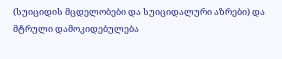(სუიციდის მცდელობები და სუიციდალური აზრები) და მტრული დამოკიდებულება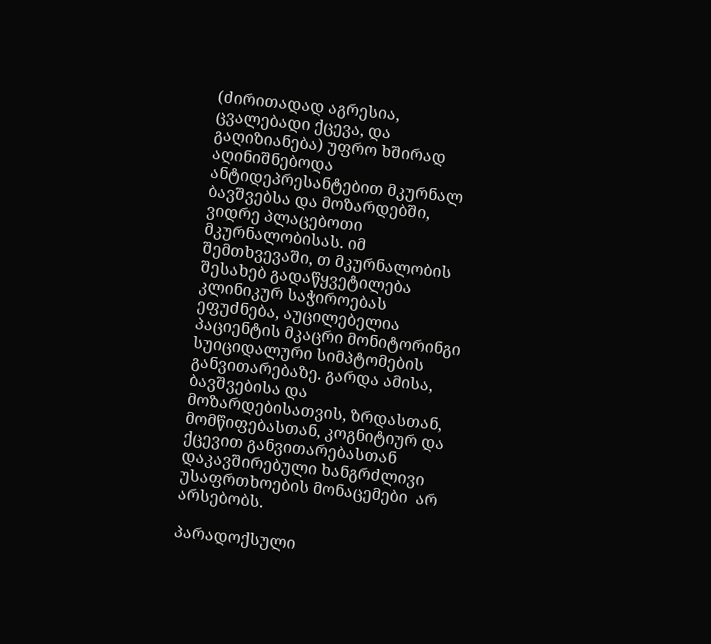(ძირითადად აგრესია, ცვალებადი ქცევა, და გაღიზიანება) უფრო ხშირად აღინიშნებოდა ანტიდეპრესანტებით მკურნალ ბავშვებსა და მოზარდებში, ვიდრე პლაცებოთი მკურნალობისას. იმ შემთხვევაში, თ მკურნალობის შესახებ გადაწყვეტილება კლინიკურ საჭიროებას ეფუძნება, აუცილებელია პაციენტის მკაცრი მონიტორინგი სუიციდალური სიმპტომების განვითარებაზე. გარდა ამისა, ბავშვებისა და მოზარდებისათვის, ზრდასთან, მომწიფებასთან, კოგნიტიურ და ქცევით განვითარებასთან დაკავშირებული ხანგრძლივი უსაფრთხოების მონაცემები  არ არსებობს.

პარადოქსული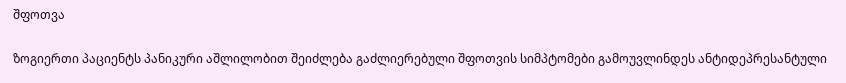შფოთვა

ზოგიერთი პაციენტს პანიკური აშლილობით შეიძლება გაძლიერებული შფოთვის სიმპტომები გამოუვლინდეს ანტიდეპრესანტული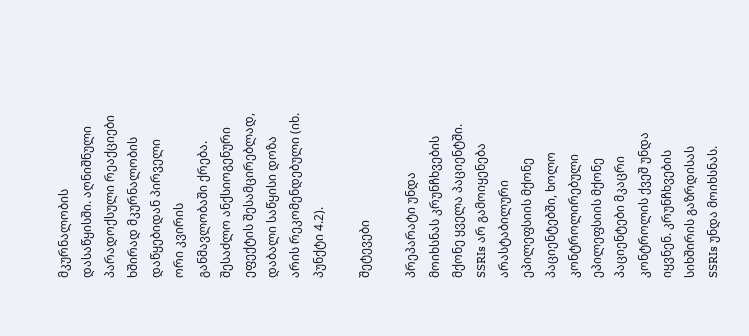მკურნალობის დასაწყისში. აღნიშნული პარადოქსული რეაქციები ხშირად მკურნალობის დაწყებიდან პირველი ორი კვირის განმავლობაში ქრება. შესაძლო ანქსიოგენური ეფექტის შესამცირებლად, დაბალი საწყისი დოზა არის რეკომენდებული (იხ. პუნქტი 4.2).

შეტევები

პრეპარატი უნდა მოიხსნას კრუნჩხვების მქონე ყველა პაციენტში. SSRIs არ გამოიყენება არასტაბილური ეპილეფსიის მქონე პაციენტებში, ხოლო კონტროლირებული ეპილეფსიის მქონე პაციენტები მკაცრი კონტროლის ქვეშ უნდა იყვნენ. კრუნჩხვების სიხშირის გაზრდისას SSRIs უნდა მოიხსნას.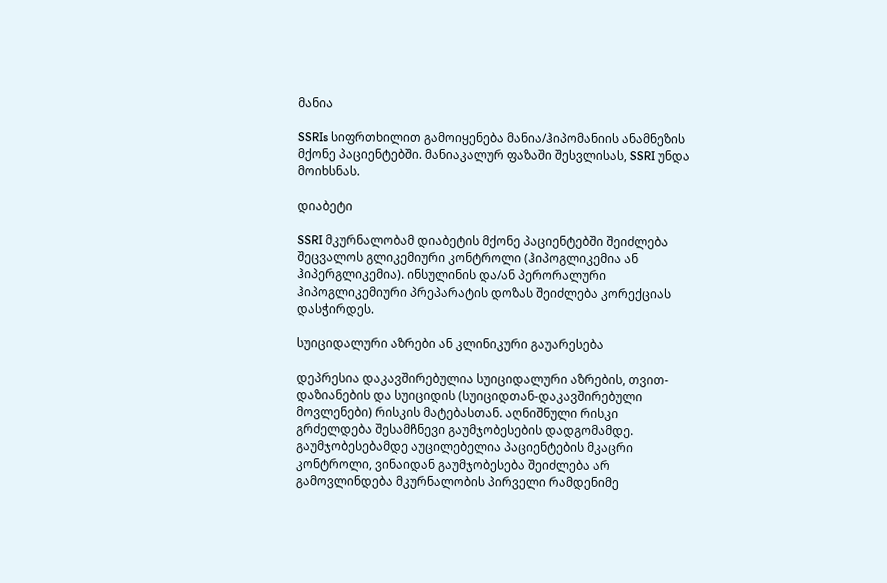მანია

SSRIs სიფრთხილით გამოიყენება მანია/ჰიპომანიის ანამნეზის მქონე პაციენტებში. მანიაკალურ ფაზაში შესვლისას, SSRI უნდა მოიხსნას.

დიაბეტი

SSRI მკურნალობამ დიაბეტის მქონე პაციენტებში შეიძლება შეცვალოს გლიკემიური კონტროლი (ჰიპოგლიკემია ან ჰიპერგლიკემია). ინსულინის და/ან პერორალური ჰიპოგლიკემიური პრეპარატის დოზას შეიძლება კორექციას დასჭირდეს.

სუიციდალური აზრები ან კლინიკური გაუარესება

დეპრესია დაკავშირებულია სუიციდალური აზრების, თვით-დაზიანების და სუიციდის (სუიციდთან-დაკავშირებული მოვლენები) რისკის მატებასთან. აღნიშნული რისკი გრძელდება შესამჩნევი გაუმჯობესების დადგომამდე. გაუმჯობესებამდე აუცილებელია პაციენტების მკაცრი კონტროლი, ვინაიდან გაუმჯობესება შეიძლება არ გამოვლინდება მკურნალობის პირველი რამდენიმე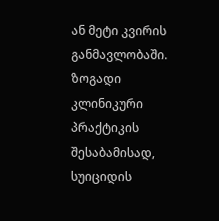ან მეტი კვირის განმავლობაში. ზოგადი კლინიკური პრაქტიკის შესაბამისად, სუიციდის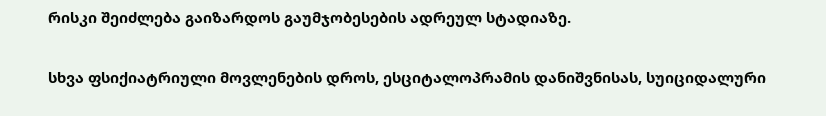რისკი შეიძლება გაიზარდოს გაუმჯობესების ადრეულ სტადიაზე.

სხვა ფსიქიატრიული მოვლენების დროს, ესციტალოპრამის დანიშვნისას, სუიციდალური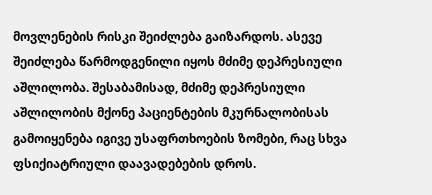მოვლენების რისკი შეიძლება გაიზარდოს. ასევე შეიძლება წარმოდგენილი იყოს მძიმე დეპრესიული აშლილობა. შესაბამისად, მძიმე დეპრესიული აშლილობის მქონე პაციენტების მკურნალობისას გამოიყენება იგივე უსაფრთხოების ზომები, რაც სხვა ფსიქიატრიული დაავადებების დროს.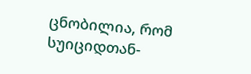ცნობილია, რომ სუიციდთან-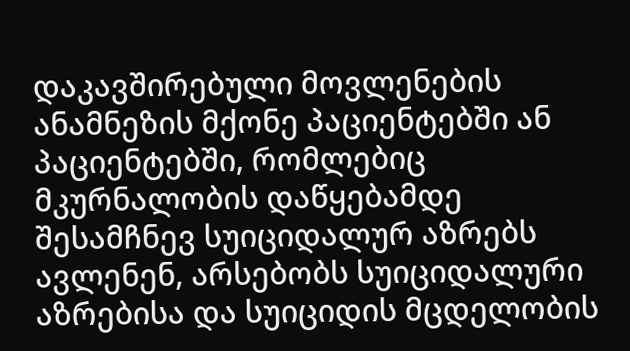დაკავშირებული მოვლენების ანამნეზის მქონე პაციენტებში ან პაციენტებში, რომლებიც მკურნალობის დაწყებამდე შესამჩნევ სუიციდალურ აზრებს ავლენენ, არსებობს სუიციდალური აზრებისა და სუიციდის მცდელობის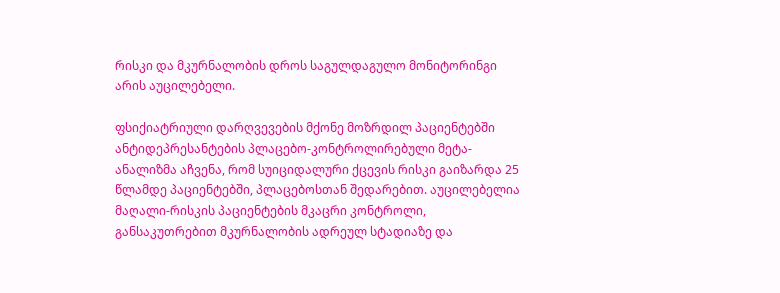რისკი და მკურნალობის დროს საგულდაგულო მონიტორინგი არის აუცილებელი.

ფსიქიატრიული დარღვევების მქონე მოზრდილ პაციენტებში ანტიდეპრესანტების პლაცებო-კონტროლირებული მეტა-ანალიზმა აჩვენა, რომ სუიციდალური ქცევის რისკი გაიზარდა 25 წლამდე პაციენტებში, პლაცებოსთან შედარებით. აუცილებელია მაღალი-რისკის პაციენტების მკაცრი კონტროლი, განსაკუთრებით მკურნალობის ადრეულ სტადიაზე და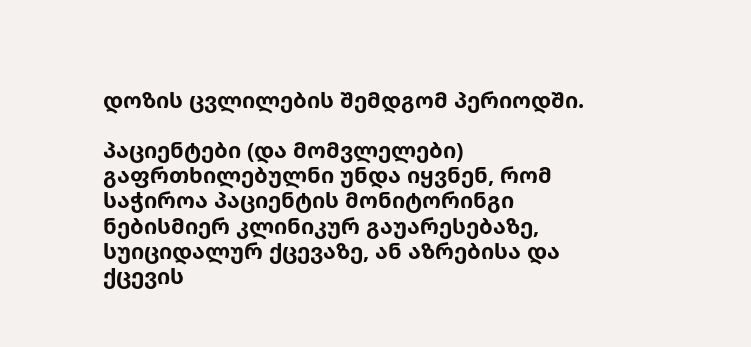დოზის ცვლილების შემდგომ პერიოდში.

პაციენტები (და მომვლელები) გაფრთხილებულნი უნდა იყვნენ, რომ საჭიროა პაციენტის მონიტორინგი ნებისმიერ კლინიკურ გაუარესებაზე, სუიციდალურ ქცევაზე, ან აზრებისა და ქცევის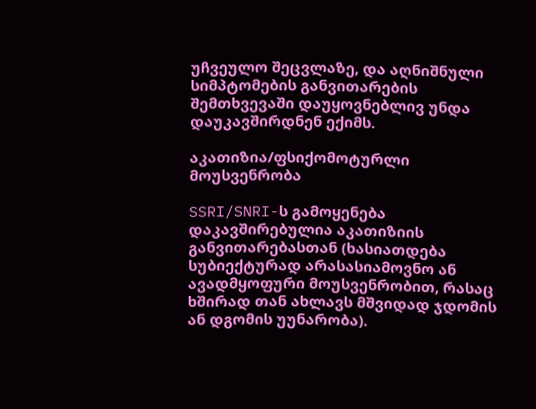უჩვეულო შეცვლაზე, და აღნიშნული სიმპტომების განვითარების შემთხვევაში დაუყოვნებლივ უნდა დაუკავშირდნენ ექიმს.

აკათიზია/ფსიქომოტურლი მოუსვენრობა

SSRI/SNRI-ს გამოყენება დაკავშირებულია აკათიზიის განვითარებასთან (ხასიათდება სუბიექტურად არასასიამოვნო ან ავადმყოფური მოუსვენრობით, რასაც ხშირად თან ახლავს მშვიდად ჯდომის ან დგომის უუნარობა).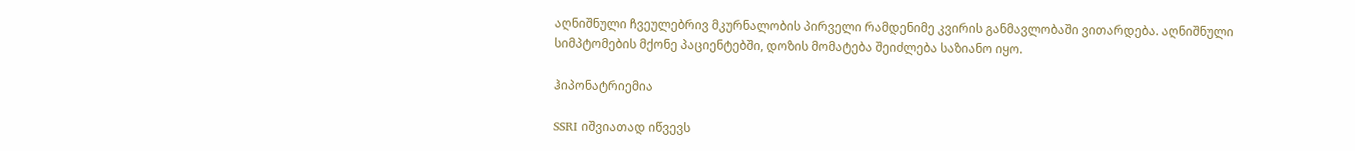აღნიშნული ჩვეულებრივ მკურნალობის პირველი რამდენიმე კვირის განმავლობაში ვითარდება. აღნიშნული სიმპტომების მქონე პაციენტებში, დოზის მომატება შეიძლება საზიანო იყო.

ჰიპონატრიემია

SSRI იშვიათად იწვევს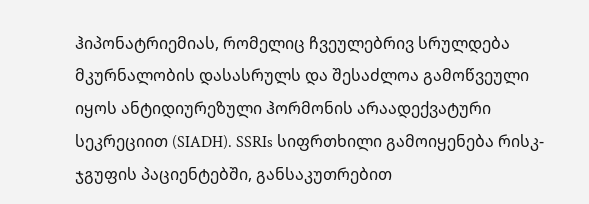ჰიპონატრიემიას, რომელიც ჩვეულებრივ სრულდება მკურნალობის დასასრულს და შესაძლოა გამოწვეული იყოს ანტიდიურეზული ჰორმონის არაადექვატური სეკრეციით (SIADH). SSRIs სიფრთხილი გამოიყენება რისკ-ჯგუფის პაციენტებში, განსაკუთრებით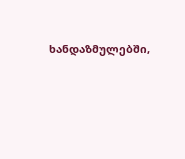ხანდაზმულებში,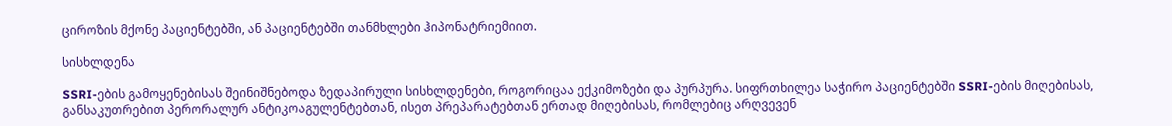ციროზის მქონე პაციენტებში, ან პაციენტებში თანმხლები ჰიპონატრიემიით.

სისხლდენა

SSRI-ების გამოყენებისას შეინიშნებოდა ზედაპირული სისხლდენები, როგორიცაა ექკიმოზები და პურპურა. სიფრთხილეა საჭირო პაციენტებში SSRI-ების მიღებისას, განსაკუთრებით პერორალურ ანტიკოაგულენტებთან, ისეთ პრეპარატებთან ერთად მიღებისას, რომლებიც არღვევენ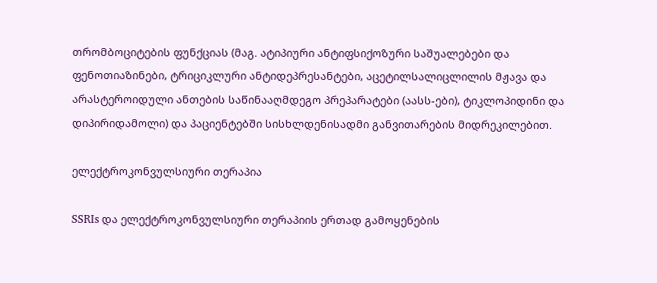თრომბოციტების ფუნქციას (მაგ. ატიპიური ანტიფსიქოზური საშუალებები და ფენოთიაზინები, ტრიციკლური ანტიდეპრესანტები, აცეტილსალიცლილის მჟავა და არასტეროიდული ანთების საწინააღმდეგო პრეპარატები (აასს-ები), ტიკლოპიდინი და დიპირიდამოლი) და პაციენტებში სისხლდენისადმი განვითარების მიდრეკილებით.

ელექტროკონვულსიური თერაპია

SSRIs და ელექტროკონვულსიური თერაპიის ერთად გამოყენების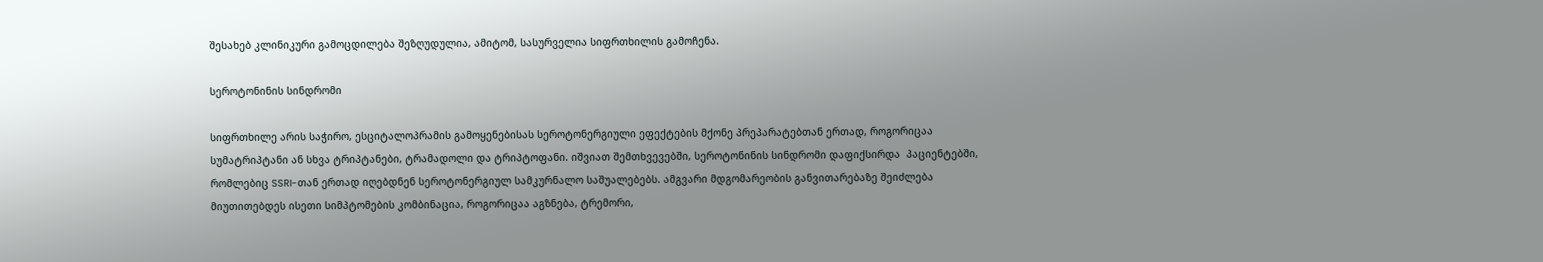შესახებ კლინიკური გამოცდილება შეზღუდულია, ამიტომ, სასურველია სიფრთხილის გამოჩენა.

სეროტონინის სინდრომი

სიფრთხილე არის საჭირო, ესციტალოპრამის გამოყენებისას სეროტონერგიული ეფექტების მქონე პრეპარატებთან ერთად, როგორიცაა სუმატრიპტანი ან სხვა ტრიპტანები, ტრამადოლი და ტრიპტოფანი. იშვიათ შემთხვევებში, სეროტონინის სინდრომი დაფიქსირდა  პაციენტებში, რომლებიც SSRI-თან ერთად იღებდნენ სეროტონერგიულ სამკურნალო საშუალებებს. ამგვარი მდგომარეობის განვითარებაზე შეიძლება მიუთითებდეს ისეთი სიმპტომების კომბინაცია, როგორიცაა აგზნება, ტრემორი,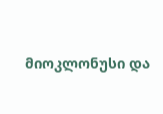მიოკლონუსი და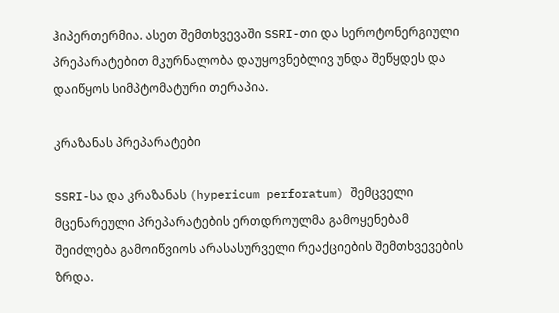ჰიპერთერმია. ასეთ შემთხვევაში SSRI-თი და სეროტონერგიული პრეპარატებით მკურნალობა დაუყოვნებლივ უნდა შეწყდეს და დაიწყოს სიმპტომატური თერაპია.

კრაზანას პრეპარატები

SSRI-სა და კრაზანას (hypericum perforatum) შემცველი მცენარეული პრეპარატების ერთდროულმა გამოყენებამ შეიძლება გამოიწვიოს არასასურველი რეაქციების შემთხვევების ზრდა.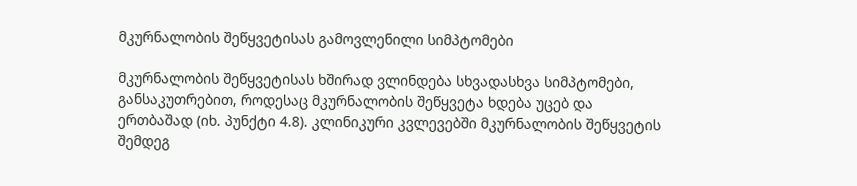მკურნალობის შეწყვეტისას გამოვლენილი სიმპტომები

მკურნალობის შეწყვეტისას ხშირად ვლინდება სხვადასხვა სიმპტომები, განსაკუთრებით, როდესაც მკურნალობის შეწყვეტა ხდება უცებ და ერთბაშად (იხ. პუნქტი 4.8). კლინიკური კვლევებში მკურნალობის შეწყვეტის შემდეგ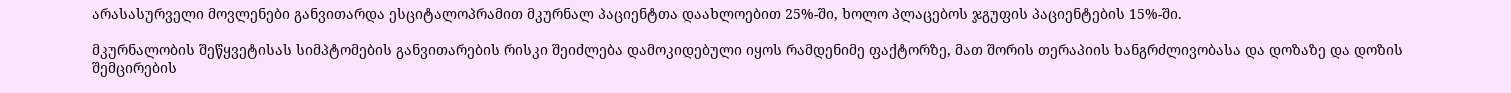არასასურველი მოვლენები განვითარდა ესციტალოპრამით მკურნალ პაციენტთა დაახლოებით 25%-ში, ხოლო პლაცებოს ჯგუფის პაციენტების 15%-ში.

მკურნალობის შეწყვეტისას სიმპტომების განვითარების რისკი შეიძლება დამოკიდებული იყოს რამდენიმე ფაქტორზე, მათ შორის თერაპიის ხანგრძლივობასა და დოზაზე და დოზის შემცირების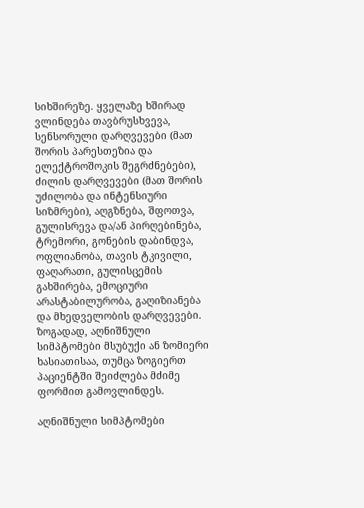სიხშირეზე. ყველაზე ხშირად ვლინდება თავბრუსხვევა, სენსორული დარღვევები (მათ შორის პარესთეზია და ელექტროშოკის შეგრძნებები), ძილის დარღვევები (მათ შორის უძილობა და ინტენსიური სიზმრები), აღგზნება, შფოთვა, გულისრევა და/ან პირღებინება, ტრემორი, გონების დაბინდვა, ოფლიანობა, თავის ტკივილი, ფაღარათი, გულისცემის გახშირება, ემოციური არასტაბილურობა, გაღიზიანება და მხედველობის დარღვევები. ზოგადად, აღნიშნული სიმპტომები მსუბუქი ან ზომიერი ხასიათისაა, თუმცა ზოგიერთ პაციენტში შეიძლება მძიმე ფორმით გამოვლინდეს.

აღნიშნული სიმპტომები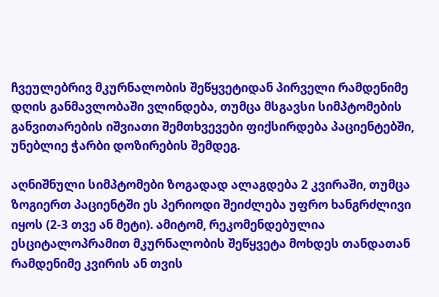ჩვეულებრივ მკურნალობის შეწყვეტიდან პირველი რამდენიმე დღის განმავლობაში ვლინდება, თუმცა მსგავსი სიმპტომების განვითარების იშვიათი შემთხვევები ფიქსირდება პაციენტებში, უნებლიე ჭარბი დოზირების შემდეგ.

აღნიშნული სიმპტომები ზოგადად ალაგდება 2 კვირაში, თუმცა ზოგიერთ პაციენტში ეს პერიოდი შეიძლება უფრო ხანგრძლივი იყოს (2-3 თვე ან მეტი). ამიტომ, რეკომენდებულია ესციტალოპრამით მკურნალობის შეწყვეტა მოხდეს თანდათან რამდენიმე კვირის ან თვის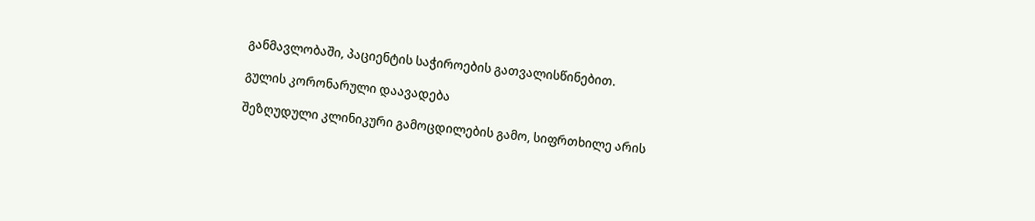განმავლობაში, პაციენტის საჭიროების გათვალისწინებით.

გულის კორონარული დაავადება

შეზღუდული კლინიკური გამოცდილების გამო, სიფრთხილე არის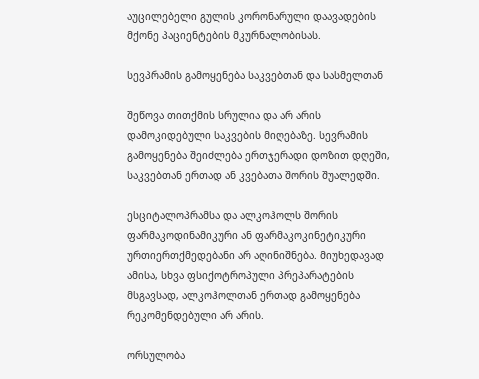აუცილებელი გულის კორონარული დაავადების მქონე პაციენტების მკურნალობისას.

სევპრამის გამოყენება საკვებთან და სასმელთან

შეწოვა თითქმის სრულია და არ არის დამოკიდებული საკვების მიღებაზე. სევრამის გამოყენება შეიძლება ერთჯერადი დოზით დღეში, საკვებთან ერთად ან კვებათა შორის შუალედში.

ესციტალოპრამსა და ალკოჰოლს შორის ფარმაკოდინამიკური ან ფარმაკოკინეტიკური ურთიერთქმედებანი არ აღინიშნება. მიუხედავად ამისა, სხვა ფსიქოტროპული პრეპარატების მსგავსად, ალკოჰოლთან ერთად გამოყენება რეკომენდებული არ არის.

ორსულობა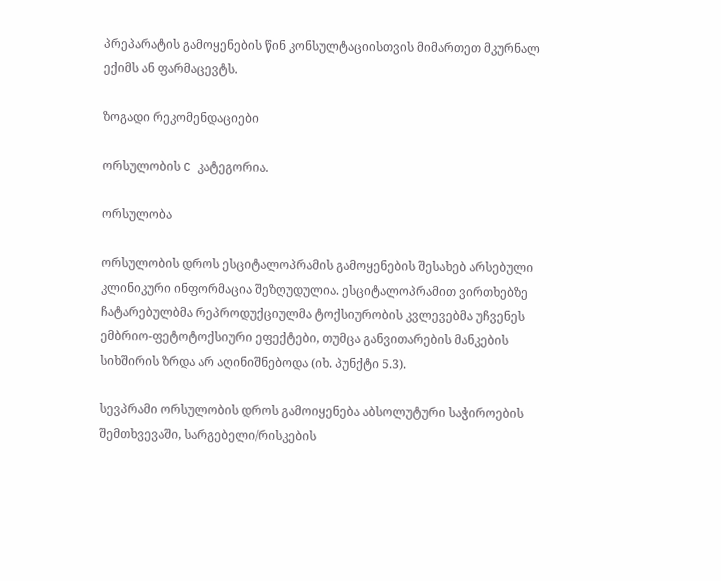პრეპარატის გამოყენების წინ კონსულტაციისთვის მიმართეთ მკურნალ ექიმს ან ფარმაცევტს.

ზოგადი რეკომენდაციები

ორსულობის C კატეგორია.

ორსულობა

ორსულობის დროს ესციტალოპრამის გამოყენების შესახებ არსებული კლინიკური ინფორმაცია შეზღუდულია. ესციტალოპრამით ვირთხებზე ჩატარებულბმა რეპროდუქციულმა ტოქსიურობის კვლევებმა უჩვენეს ემბრიო-ფეტოტოქსიური ეფექტები, თუმცა განვითარების მანკების სიხშირის ზრდა არ აღინიშნებოდა (იხ. პუნქტი 5.3).

სევპრამი ორსულობის დროს გამოიყენება აბსოლუტური საჭიროების შემთხვევაში, სარგებელი/რისკების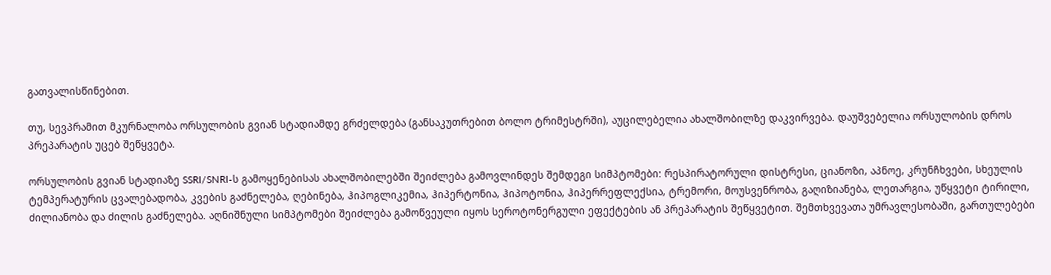გათვალისწინებით.

თუ, სევპრამით მკურნალობა ორსულობის გვიან სტადიამდე გრძელდება (განსაკუთრებით ბოლო ტრიმესტრში), აუცილებელია ახალშობილზე დაკვირვება. დაუშვებელია ორსულობის დროს პრეპარატის უცებ შეწყვეტა.

ორსულობის გვიან სტადიაზე SSRI/SNRI-ს გამოყენებისას ახალშობილებში შეიძლება გამოვლინდეს შემდეგი სიმპტომები: რესპირატორული დისტრესი, ციანოზი, აპნოე, კრუნჩხვები, სხეულის ტემპერატურის ცვალებადობა, კვების გაძნელება, ღებინება, ჰიპოგლიკემია, ჰიპერტონია, ჰიპოტონია, ჰიპერრეფლექსია, ტრემორი, მოუსვენრობა, გაღიზიანება, ლეთარგია, უწყვეტი ტირილი, ძილიანობა და ძილის გაძნელება. აღნიშნული სიმპტომები შეიძლება გამოწვეული იყოს სეროტონერგული ეფექტების ან პრეპარატის შეწყვეტით. შემთხვევათა უმრავლესობაში, გართულებები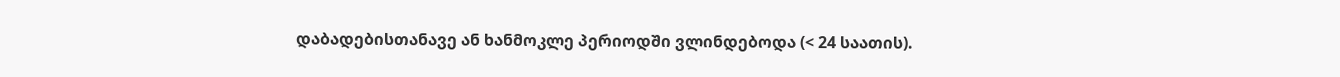დაბადებისთანავე ან ხანმოკლე პერიოდში ვლინდებოდა (< 24 საათის).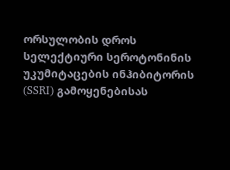ორსულობის დროს სელექტიური სეროტონინის უკუმიტაცების ინჰიბიტორის (SSRI) გამოყენებისას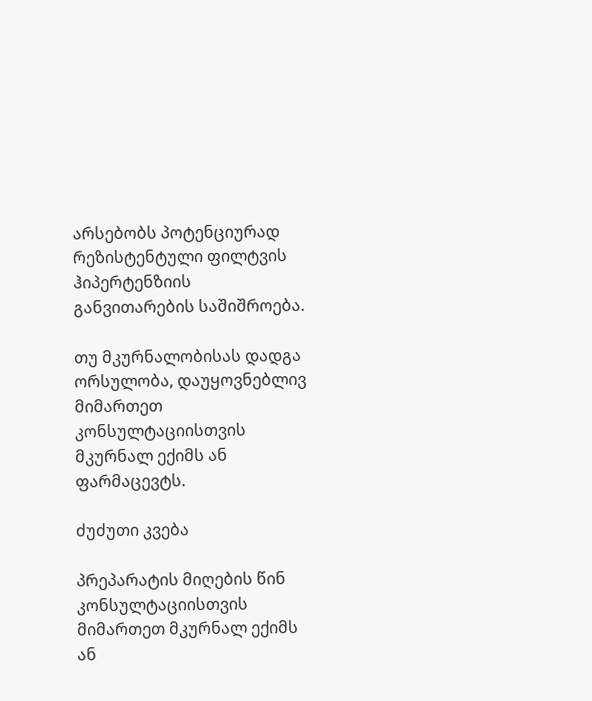არსებობს პოტენციურად რეზისტენტული ფილტვის ჰიპერტენზიის განვითარების საშიშროება.

თუ მკურნალობისას დადგა ორსულობა, დაუყოვნებლივ მიმართეთ კონსულტაციისთვის მკურნალ ექიმს ან ფარმაცევტს.

ძუძუთი კვება

პრეპარატის მიღების წინ კონსულტაციისთვის მიმართეთ მკურნალ ექიმს ან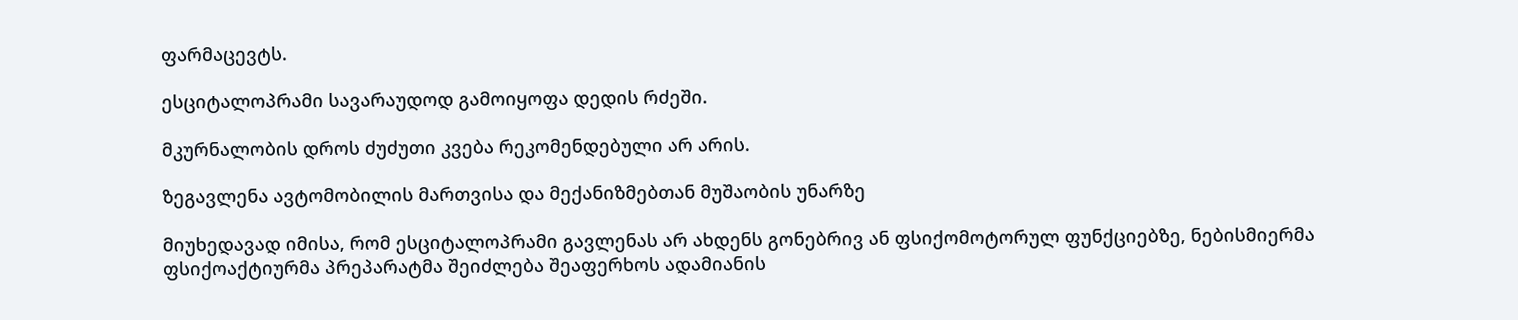ფარმაცევტს.

ესციტალოპრამი სავარაუდოდ გამოიყოფა დედის რძეში.

მკურნალობის დროს ძუძუთი კვება რეკომენდებული არ არის.

ზეგავლენა ავტომობილის მართვისა და მექანიზმებთან მუშაობის უნარზე

მიუხედავად იმისა, რომ ესციტალოპრამი გავლენას არ ახდენს გონებრივ ან ფსიქომოტორულ ფუნქციებზე, ნებისმიერმა ფსიქოაქტიურმა პრეპარატმა შეიძლება შეაფერხოს ადამიანის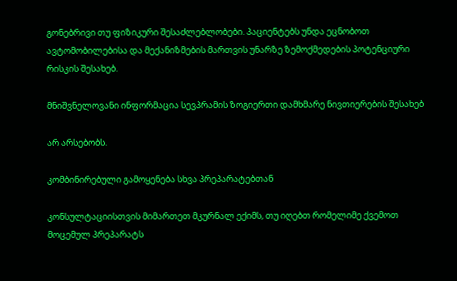გონებრივი თუ ფიზიკური შესაძლებლობები. პაციენტებს უნდა ეცნობოთ ავტომობილებისა და მექანიზმების მართვის უნარზე ზემოქმედების პოტენციური რისკის შესახებ.

მნიშვნელოვანი ინფორმაცია სევპრამის ზოგიერთი დამხმარე ნივთიერების შესახებ

არ არსებობს.

კომბინირებული გამოყენება სხვა პრეპარატებთან

კონსულტაციისთვის მიმართეთ მკურნალ ექიმს, თუ იღებთ რომელიმე ქვემოთ მოცემულ პრეპარატს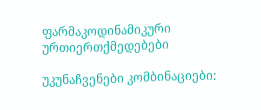ფარმაკოდინამიკური ურთიერთქმედებები

უკუნაჩვენები კომბინაციები: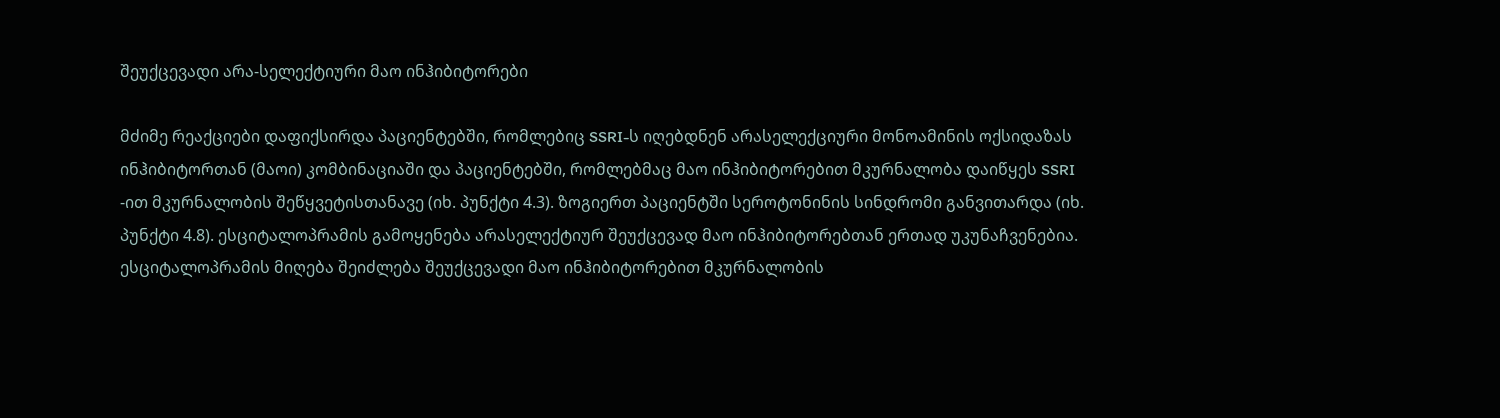შეუქცევადი არა-სელექტიური მაო ინჰიბიტორები

მძიმე რეაქციები დაფიქსირდა პაციენტებში, რომლებიც SSRI-ს იღებდნენ არასელექციური მონოამინის ოქსიდაზას ინჰიბიტორთან (მაოი) კომბინაციაში და პაციენტებში, რომლებმაც მაო ინჰიბიტორებით მკურნალობა დაიწყეს SSRI -ით მკურნალობის შეწყვეტისთანავე (იხ. პუნქტი 4.3). ზოგიერთ პაციენტში სეროტონინის სინდრომი განვითარდა (იხ. პუნქტი 4.8). ესციტალოპრამის გამოყენება არასელექტიურ შეუქცევად მაო ინჰიბიტორებთან ერთად უკუნაჩვენებია. ესციტალოპრამის მიღება შეიძლება შეუქცევადი მაო ინჰიბიტორებით მკურნალობის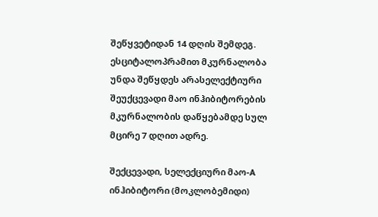შეწყვეტიდან 14 დღის შემდეგ. ესციტალოპრამით მკურნალობა უნდა შეწყდეს არასელექტიური შეუქცევადი მაო ინჰიბიტორების მკურნალობის დაწყებამდე სულ მცირე 7 დღით ადრე.

შექცევადი, სელექციური მაო-A ინჰიბიტორი (მოკლობემიდი)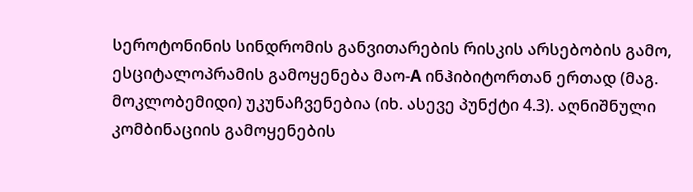სეროტონინის სინდრომის განვითარების რისკის არსებობის გამო, ესციტალოპრამის გამოყენება მაო-A ინჰიბიტორთან ერთად (მაგ. მოკლობემიდი) უკუნაჩვენებია (იხ. ასევე პუნქტი 4.3). აღნიშნული კომბინაციის გამოყენების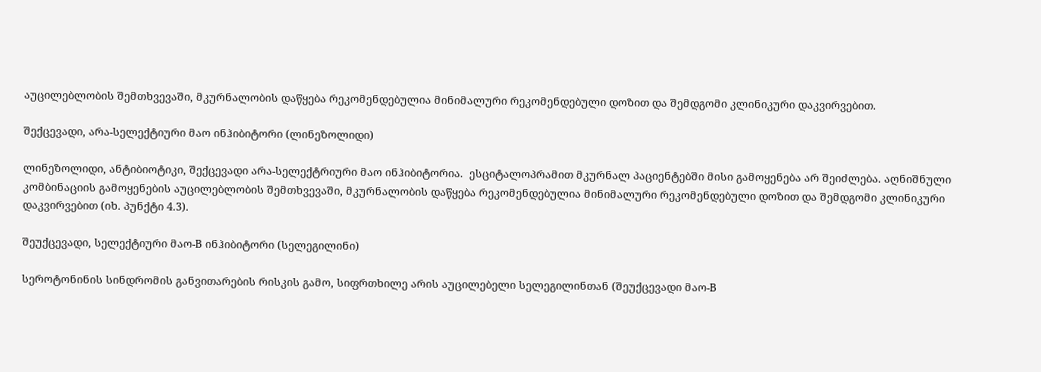აუცილებლობის შემთხვევაში, მკურნალობის დაწყება რეკომენდებულია მინიმალური რეკომენდებული დოზით და შემდგომი კლინიკური დაკვირვებით.

შექცევადი, არა-სელექტიური მაო ინჰიბიტორი (ლინეზოლიდი)

ლინეზოლიდი, ანტიბიოტიკი, შექცევადი არა-სელექტრიური მაო ინჰიბიტორია.  ესციტალოპრამით მკურნალ პაციენტებში მისი გამოყენება არ შეიძლება. აღნიშნული კომბინაციის გამოყენების აუცილებლობის შემთხვევაში, მკურნალობის დაწყება რეკომენდებულია მინიმალური რეკომენდებული დოზით და შემდგომი კლინიკური დაკვირვებით (იხ. პუნქტი 4.3).

შეუქცევადი, სელექტიური მაო-B ინჰიბიტორი (სელეგილინი)

სეროტონინის სინდრომის განვითარების რისკის გამო, სიფრთხილე არის აუცილებელი სელეგილინთან (შეუქცევადი მაო-B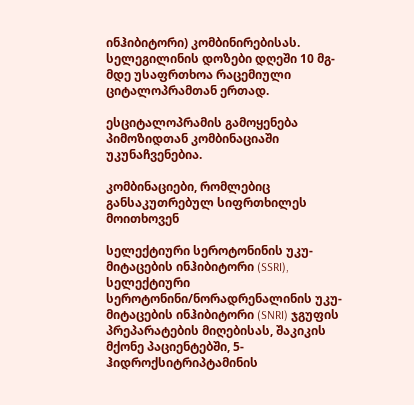ინჰიბიტორი) კომბინირებისას. სელეგილინის დოზები დღეში 10 მგ-მდე უსაფრთხოა რაცემიული ციტალოპრამთან ერთად.

ესციტალოპრამის გამოყენება პიმოზიდთან კომბინაციაში უკუნაჩვენებია.

კომბინაციები, რომლებიც განსაკუთრებულ სიფრთხილეს მოითხოვენ

სელექტიური სეროტონინის უკუ-მიტაცების ინჰიბიტორი (SSRI), სელექტიური სეროტონინი/ნორადრენალინის უკუ-მიტაცების ინჰიბიტორი (SNRI) ჯგუფის პრეპარატების მიღებისას, შაკიკის მქონე პაციენტებში, 5-ჰიდროქსიტრიპტამინის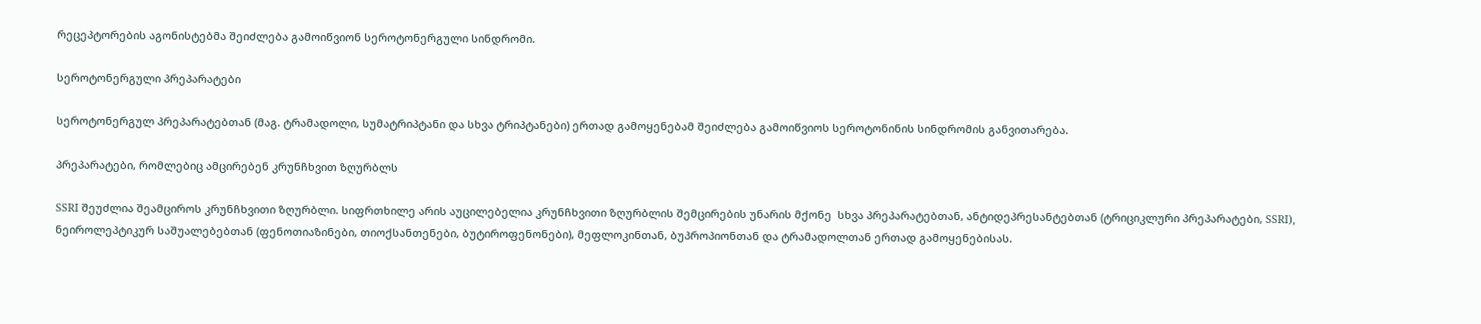რეცეპტორების აგონისტებმა შეიძლება გამოიწვიონ სეროტონერგული სინდრომი.

სეროტონერგული პრეპარატები

სეროტონერგულ პრეპარატებთან (მაგ. ტრამადოლი, სუმატრიპტანი და სხვა ტრიპტანები) ერთად გამოყენებამ შეიძლება გამოიწვიოს სეროტონინის სინდრომის განვითარება.

პრეპარატები, რომლებიც ამცირებენ კრუნჩხვით ზღურბლს

SSRI შეუძლია შეამციროს კრუნჩხვითი ზღურბლი. სიფრთხილე არის აუცილებელია კრუნჩხვითი ზღურბლის შემცირების უნარის მქონე  სხვა პრეპარატებთან, ანტიდეპრესანტებთან (ტრიციკლური პრეპარატები, SSRI), ნეიროლეპტიკურ საშუალებებთან (ფენოთიაზინები, თიოქსანთენები, ბუტიროფენონები), მეფლოკინთან, ბუპროპიონთან და ტრამადოლთან ერთად გამოყენებისას.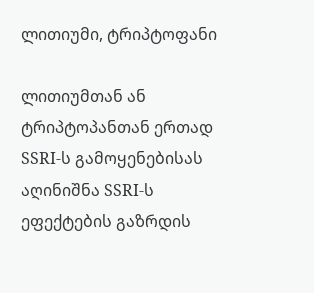ლითიუმი, ტრიპტოფანი

ლითიუმთან ან ტრიპტოპანთან ერთად SSRI-ს გამოყენებისას აღინიშნა SSRI-ს ეფექტების გაზრდის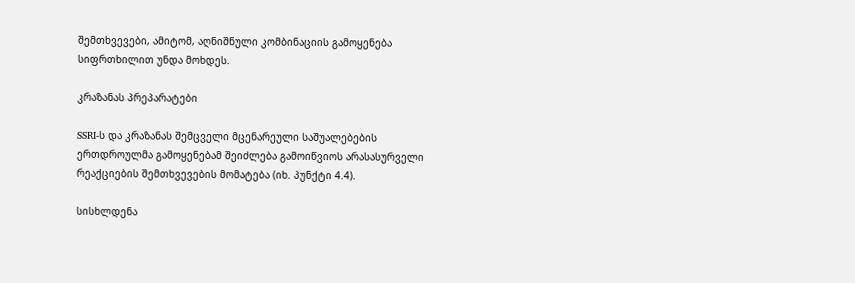შემთხვევები, ამიტომ, აღნიშნული კომბინაციის გამოყენება სიფრთხილით უნდა მოხდეს.

კრაზანას პრეპარატები

SSRI-ს და კრაზანას შემცველი მცენარეული საშუალებების ერთდროულმა გამოყენებამ შეიძლება გამოიწვიოს არასასურველი რეაქციების შემთხვევების მომატება (იხ. პუნქტი 4.4).

სისხლდენა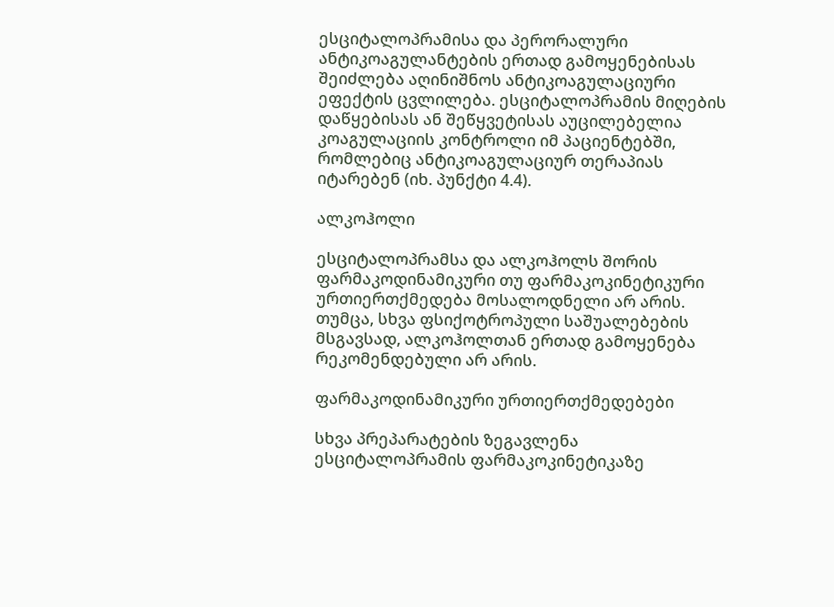ესციტალოპრამისა და პერორალური ანტიკოაგულანტების ერთად გამოყენებისას შეიძლება აღინიშნოს ანტიკოაგულაციური ეფექტის ცვლილება. ესციტალოპრამის მიღების დაწყებისას ან შეწყვეტისას აუცილებელია კოაგულაციის კონტროლი იმ პაციენტებში, რომლებიც ანტიკოაგულაციურ თერაპიას იტარებენ (იხ. პუნქტი 4.4).

ალკოჰოლი

ესციტალოპრამსა და ალკოჰოლს შორის ფარმაკოდინამიკური თუ ფარმაკოკინეტიკური ურთიერთქმედება მოსალოდნელი არ არის. თუმცა, სხვა ფსიქოტროპული საშუალებების მსგავსად, ალკოჰოლთან ერთად გამოყენება რეკომენდებული არ არის.

ფარმაკოდინამიკური ურთიერთქმედებები

სხვა პრეპარატების ზეგავლენა ესციტალოპრამის ფარმაკოკინეტიკაზე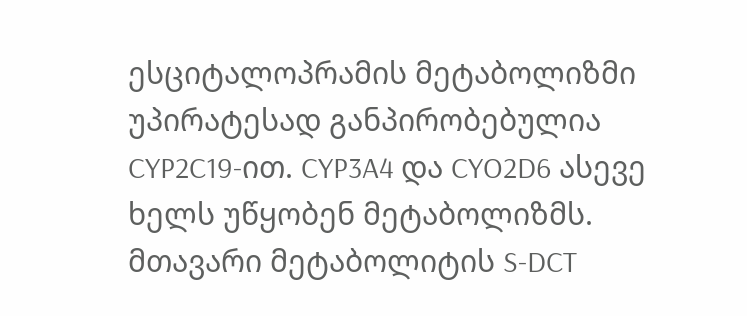ესციტალოპრამის მეტაბოლიზმი უპირატესად განპირობებულია CYP2C19-ით. CYP3A4 და CYO2D6 ასევე ხელს უწყობენ მეტაბოლიზმს. მთავარი მეტაბოლიტის S-DCT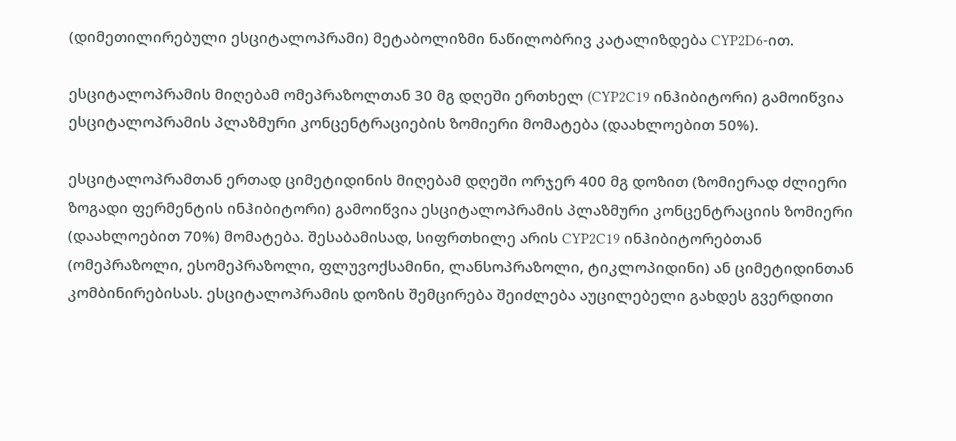(დიმეთილირებული ესციტალოპრამი) მეტაბოლიზმი ნაწილობრივ კატალიზდება CYP2D6-ით.

ესციტალოპრამის მიღებამ ომეპრაზოლთან 30 მგ დღეში ერთხელ (CYP2C19 ინჰიბიტორი) გამოიწვია ესციტალოპრამის პლაზმური კონცენტრაციების ზომიერი მომატება (დაახლოებით 50%).

ესციტალოპრამთან ერთად ციმეტიდინის მიღებამ დღეში ორჯერ 400 მგ დოზით (ზომიერად ძლიერი ზოგადი ფერმენტის ინჰიბიტორი) გამოიწვია ესციტალოპრამის პლაზმური კონცენტრაციის ზომიერი (დაახლოებით 70%) მომატება. შესაბამისად, სიფრთხილე არის CYP2C19 ინჰიბიტორებთან (ომეპრაზოლი, ესომეპრაზოლი, ფლუვოქსამინი, ლანსოპრაზოლი, ტიკლოპიდინი) ან ციმეტიდინთან კომბინირებისას. ესციტალოპრამის დოზის შემცირება შეიძლება აუცილებელი გახდეს გვერდითი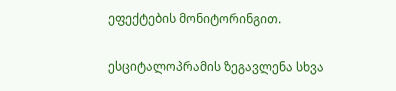ეფექტების მონიტორინგით.

ესციტალოპრამის ზეგავლენა სხვა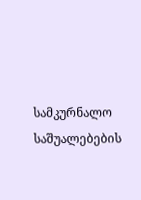სამკურნალო საშუალებების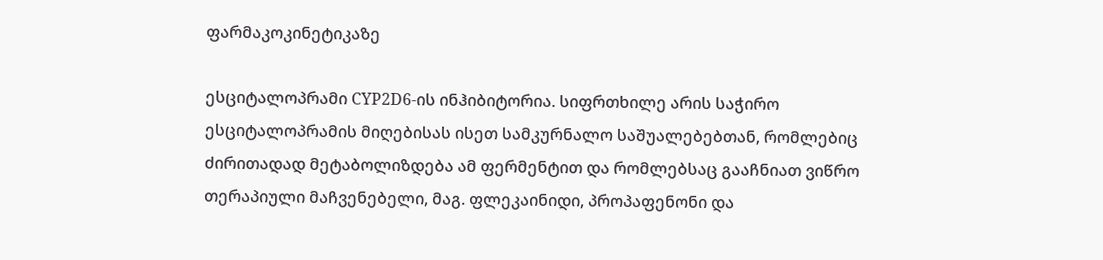ფარმაკოკინეტიკაზე

ესციტალოპრამი CYP2D6-ის ინჰიბიტორია. სიფრთხილე არის საჭირო ესციტალოპრამის მიღებისას ისეთ სამკურნალო საშუალებებთან, რომლებიც ძირითადად მეტაბოლიზდება ამ ფერმენტით და რომლებსაც გააჩნიათ ვიწრო თერაპიული მაჩვენებელი, მაგ. ფლეკაინიდი, პროპაფენონი და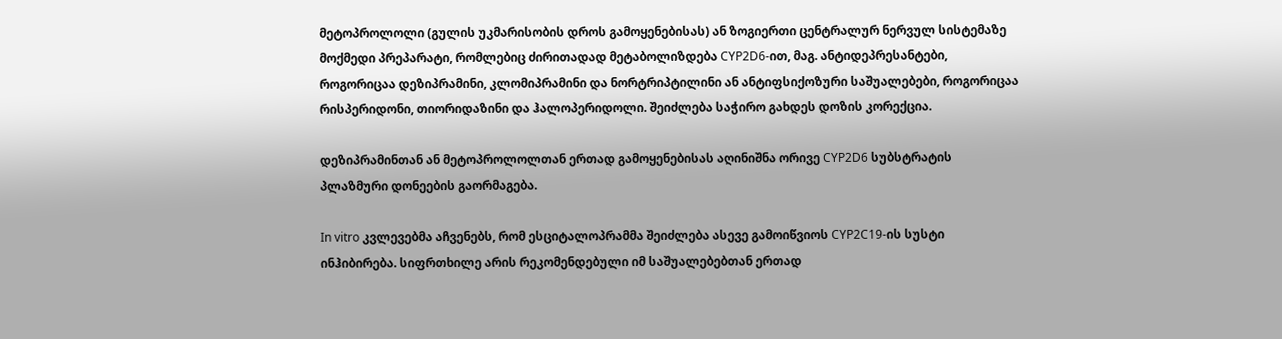მეტოპროლოლი (გულის უკმარისობის დროს გამოყენებისას) ან ზოგიერთი ცენტრალურ ნერვულ სისტემაზე მოქმედი პრეპარატი, რომლებიც ძირითადად მეტაბოლიზდება CYP2D6-ით, მაგ. ანტიდეპრესანტები, როგორიცაა დეზიპრამინი, კლომიპრამინი და ნორტრიპტილინი ან ანტიფსიქოზური საშუალებები, როგორიცაა რისპერიდონი, თიორიდაზინი და ჰალოპერიდოლი. შეიძლება საჭირო გახდეს დოზის კორექცია.

დეზიპრამინთან ან მეტოპროლოლთან ერთად გამოყენებისას აღინიშნა ორივე CYP2D6 სუბსტრატის პლაზმური დონეების გაორმაგება.

In vitro კვლევებმა აჩვენებს, რომ ესციტალოპრამმა შეიძლება ასევე გამოიწვიოს CYP2C19-ის სუსტი ინჰიბირება. სიფრთხილე არის რეკომენდებული იმ საშუალებებთან ერთად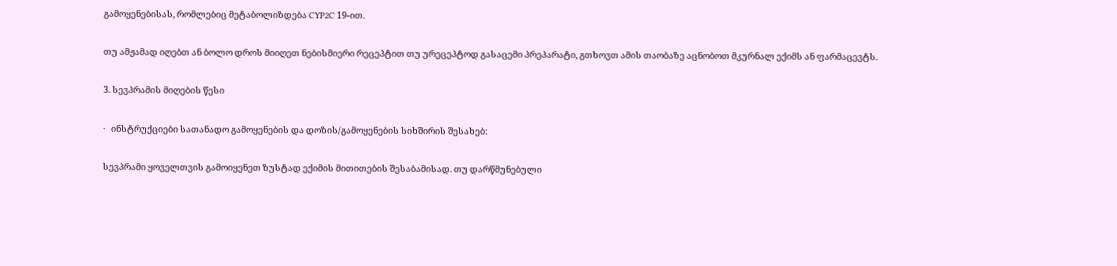გამოყენებისას, რომლებიც მეტაბოლიზდება CYP2C 19-ით.

თუ ამჟამად იღებთ ან ბოლო დროს მიიღეთ ნებისმიერი რეცეპტით თუ ურეცეპტოდ გასაცემი პრეპარატი, გთხოვთ ამის თაობაზე აცნობოთ მკურნალ ექიმს ან ფარმაცევტს.

3. სევპრამის მიღების წესი

·   ინსტრუქციები სათანადო გამოყენების და დოზის/გამოყენების სიხშირის შესახებ:

სევპრამი ყოველთვის გამოიყენეთ ზუსტად ექიმის მითითების შესაბამისად. თუ დარწმუნებული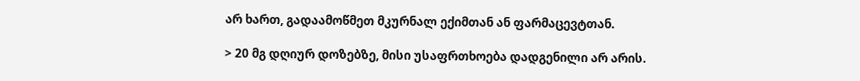არ ხართ, გადაამოწმეთ მკურნალ ექიმთან ან ფარმაცევტთან.

> 20 მგ დღიურ დოზებზე, მისი უსაფრთხოება დადგენილი არ არის.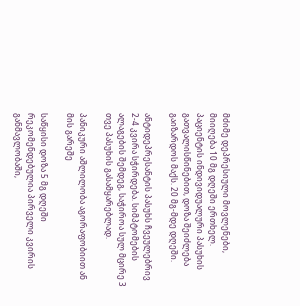მძიმე დეპრესიული მოვლენები, მიიღება 10 მგ დღეში ერთხელ. პაციენტის ინდივიდუალური პასუხის გათვალისწინებით, დოზა შეიძლება გაიზარდოს მაქს. 20 მგ-მდე დღეში.

ანტიდეპრესანტის პასუხს ჩვეულებრივ 2-4 კვირა სჭირდება. სიმპტომების ალაგების შემდეგ, საჭიროა სულ მცირე 3 თვე პასუხის გასამყარებლად.

პანიკური აშლილობა აგორაფობიით ან მის გარეშე

საწყისი დოზა 5 მგ დღეში რეკომენდებულია პირველი კვირის განმავლობაში,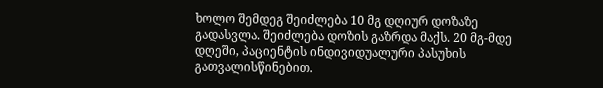ხოლო შემდეგ შეიძლება 10 მგ დღიურ დოზაზე გადასვლა. შეიძლება დოზის გაზრდა მაქს. 20 მგ-მდე დღეში, პაციენტის ინდივიდუალური პასუხის გათვალისწინებით.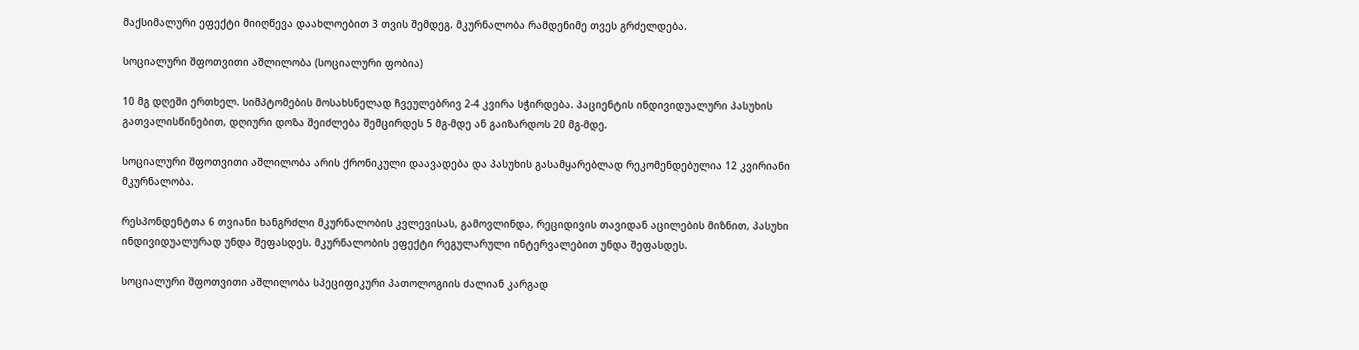მაქსიმალური ეფექტი მიიღწევა დაახლოებით 3 თვის შემდეგ. მკურნალობა რამდენიმე თვეს გრძელდება.

სოციალური შფოთვითი აშლილობა (სოციალური ფობია)

10 მგ დღეში ერთხელ. სიმპტომების მოსახსნელად ჩვეულებრივ 2-4 კვირა სჭირდება. პაციენტის ინდივიდუალური პასუხის გათვალისწინებით, დღიური დოზა შეიძლება შემცირდეს 5 მგ-მდე ან გაიზარდოს 20 მგ-მდე.

სოციალური შფოთვითი აშლილობა არის ქრონიკული დაავადება და პასუხის გასამყარებლად რეკომენდებულია 12 კვირიანი მკურნალობა.

რესპონდენტთა 6 თვიანი ხანგრძლი მკურნალობის კვლევისას, გამოვლინდა, რეციდივის თავიდან აცილების მიზნით, პასუხი ინდივიდუალურად უნდა შეფასდეს. მკურნალობის ეფექტი რეგულარული ინტერვალებით უნდა შეფასდეს.

სოციალური შფოთვითი აშლილობა სპეციფიკური პათოლოგიის ძალიან კარგად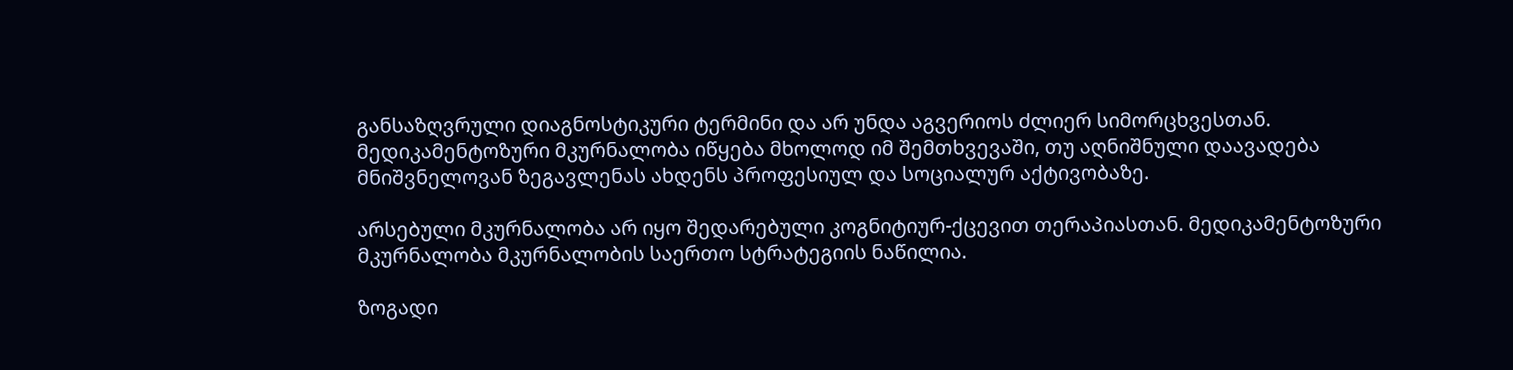განსაზღვრული დიაგნოსტიკური ტერმინი და არ უნდა აგვერიოს ძლიერ სიმორცხვესთან. მედიკამენტოზური მკურნალობა იწყება მხოლოდ იმ შემთხვევაში, თუ აღნიშნული დაავადება მნიშვნელოვან ზეგავლენას ახდენს პროფესიულ და სოციალურ აქტივობაზე.

არსებული მკურნალობა არ იყო შედარებული კოგნიტიურ-ქცევით თერაპიასთან. მედიკამენტოზური მკურნალობა მკურნალობის საერთო სტრატეგიის ნაწილია.

ზოგადი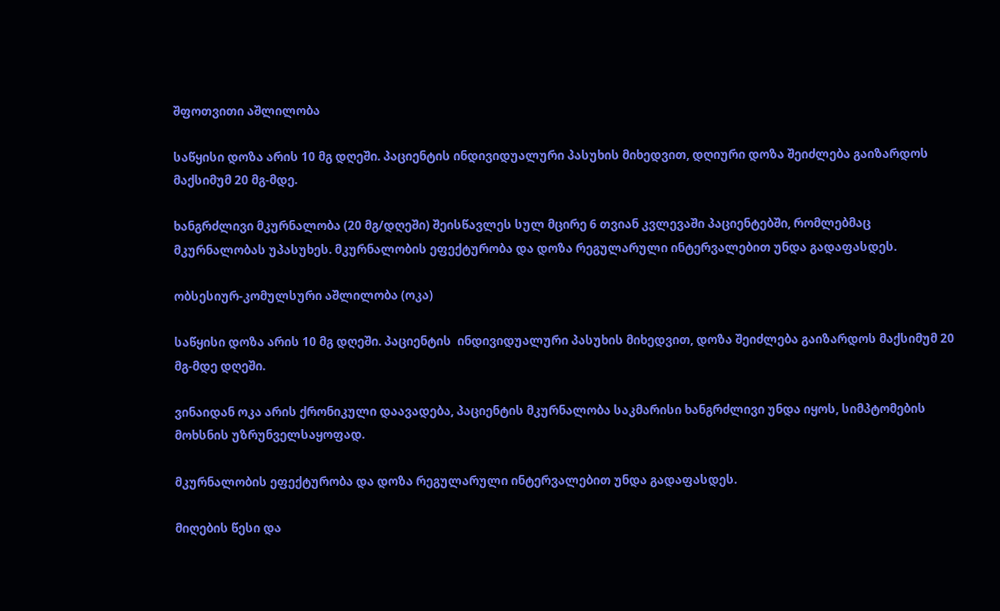შფოთვითი აშლილობა

საწყისი დოზა არის 10 მგ დღეში. პაციენტის ინდივიდუალური პასუხის მიხედვით, დღიური დოზა შეიძლება გაიზარდოს მაქსიმუმ 20 მგ-მდე.

ხანგრძლივი მკურნალობა (20 მგ/დღეში) შეისწავლეს სულ მცირე 6 თვიან კვლევაში პაციენტებში, რომლებმაც მკურნალობას უპასუხეს. მკურნალობის ეფექტურობა და დოზა რეგულარული ინტერვალებით უნდა გადაფასდეს.

ობსესიურ-კომულსური აშლილობა (ოკა)

საწყისი დოზა არის 10 მგ დღეში. პაციენტის  ინდივიდუალური პასუხის მიხედვით, დოზა შეიძლება გაიზარდოს მაქსიმუმ 20 მგ-მდე დღეში.

ვინაიდან ოკა არის ქრონიკული დაავადება, პაციენტის მკურნალობა საკმარისი ხანგრძლივი უნდა იყოს, სიმპტომების მოხსნის უზრუნველსაყოფად.

მკურნალობის ეფექტურობა და დოზა რეგულარული ინტერვალებით უნდა გადაფასდეს.

მიღების წესი და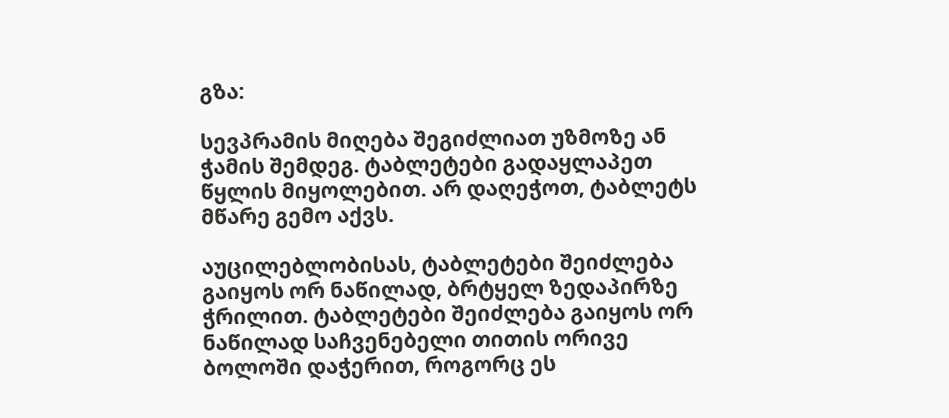გზა:

სევპრამის მიღება შეგიძლიათ უზმოზე ან ჭამის შემდეგ. ტაბლეტები გადაყლაპეთ წყლის მიყოლებით. არ დაღეჭოთ, ტაბლეტს მწარე გემო აქვს.

აუცილებლობისას, ტაბლეტები შეიძლება გაიყოს ორ ნაწილად, ბრტყელ ზედაპირზე ჭრილით. ტაბლეტები შეიძლება გაიყოს ორ ნაწილად საჩვენებელი თითის ორივე ბოლოში დაჭერით, როგორც ეს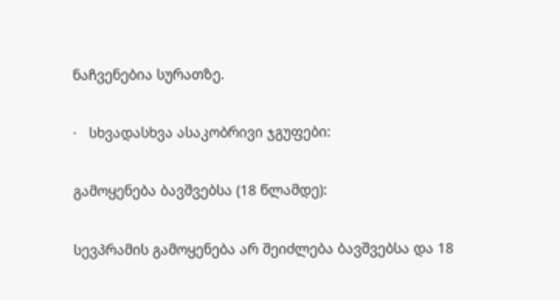ნაჩვენებია სურათზე.

·   სხვადასხვა ასაკობრივი ჯგუფები:

გამოყენება ბავშვებსა (18 წლამდე):

სევპრამის გამოყენება არ შეიძლება ბავშვებსა და 18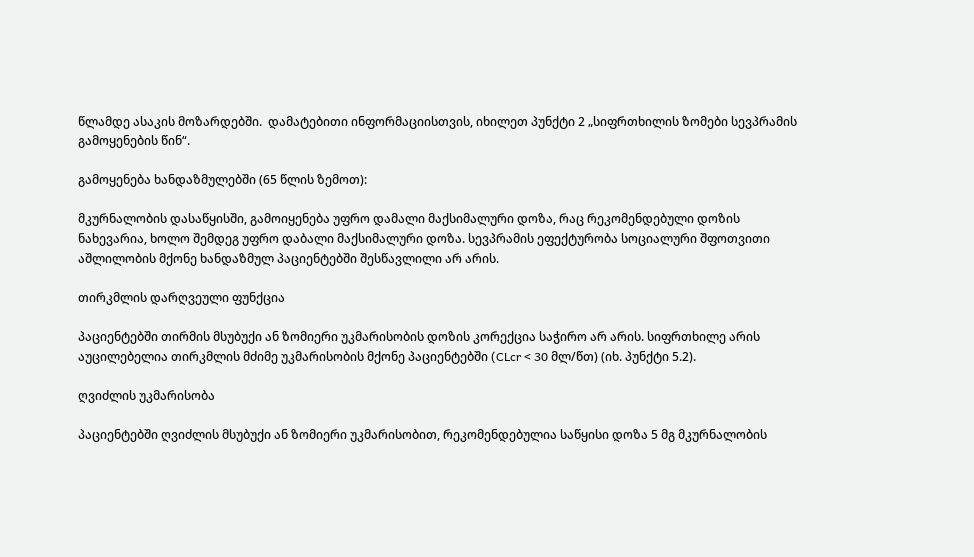წლამდე ასაკის მოზარდებში.  დამატებითი ინფორმაციისთვის, იხილეთ პუნქტი 2 „სიფრთხილის ზომები სევპრამის გამოყენების წინ“.

გამოყენება ხანდაზმულებში (65 წლის ზემოთ):

მკურნალობის დასაწყისში, გამოიყენება უფრო დამალი მაქსიმალური დოზა, რაც რეკომენდებული დოზის ნახევარია, ხოლო შემდეგ უფრო დაბალი მაქსიმალური დოზა. სევპრამის ეფექტურობა სოციალური შფოთვითი აშლილობის მქონე ხანდაზმულ პაციენტებში შესწავლილი არ არის.

თირკმლის დარღვეული ფუნქცია

პაციენტებში თირმის მსუბუქი ან ზომიერი უკმარისობის დოზის კორექცია საჭირო არ არის. სიფრთხილე არის აუცილებელია თირკმლის მძიმე უკმარისობის მქონე პაციენტებში (CLcr < 30 მლ/წთ) (იხ. პუნქტი 5.2).

ღვიძლის უკმარისობა

პაციენტებში ღვიძლის მსუბუქი ან ზომიერი უკმარისობით, რეკომენდებულია საწყისი დოზა 5 მგ მკურნალობის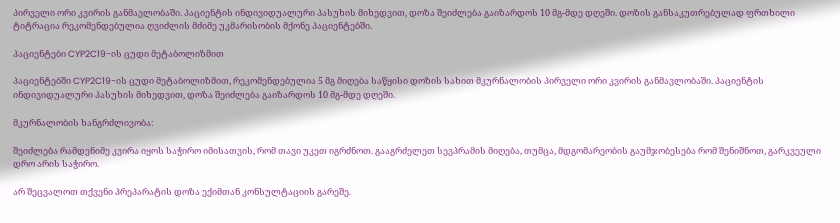პირველი ორი კვირის განმავლობაში. პაციენტის ინდივიდუალური პასუხის მიხედვით, დოზა შეიძლება გაიზარდოს 10 მგ-მდე დღეში. დოზის განსაკუთრებულად ფრთხილი ტიტრაცია რეკომენდებულია ღვიძლის მძიმე უკმარისობის მქონე პაციენტებში.

პაციენტები CYP2C19-ის ცუდი მეტაბოლიზმით

პაციენტებში CYP2C19-ის ცუდი მეტაბოლიზმით, რეკომენდებულია 5 მგ მიღება საწყისი დოზის სახით მკურნალობის პირველი ორი კვირის განმავლობაში. პაციენტის ინდივიდუალური პასუხის მიხედვით, დოზა შეიძლება გაიზარდოს 10 მგ-მდე დღეში.

მკურნალობის ხანგრძლივობა:

შეიძლება რამდენიმე კვირა იყოს საჭირო იმისათვის, რომ თავი უკეთ იგრძნოთ. გააგრძელეთ სევპრამის მიღება, თუმცა, მდგომარეობის გაუმჯობესება რომ შენიშნოთ, გარკვეული დრო არის საჭირო.

არ შეცვალოთ თქვენი პრეპარატის დოზა ექიმთან კონსულტაციის გარეშე.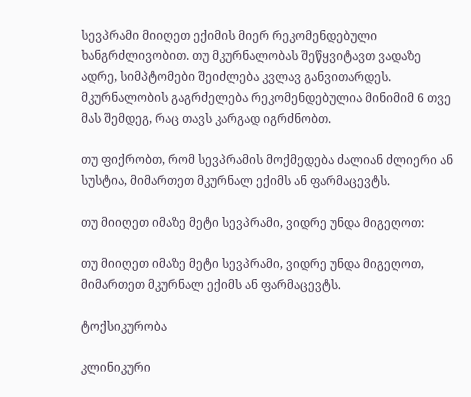სევპრამი მიიღეთ ექიმის მიერ რეკომენდებული ხანგრძლივობით. თუ მკურნალობას შეწყვიტავთ ვადაზე ადრე, სიმპტომები შეიძლება კვლავ განვითარდეს. მკურნალობის გაგრძელება რეკომენდებულია მინიმიმ 6 თვე მას შემდეგ, რაც თავს კარგად იგრძნობთ.

თუ ფიქრობთ, რომ სევპრამის მოქმედება ძალიან ძლიერი ან სუსტია, მიმართეთ მკურნალ ექიმს ან ფარმაცევტს.

თუ მიიღეთ იმაზე მეტი სევპრამი, ვიდრე უნდა მიგეღოთ:

თუ მიიღეთ იმაზე მეტი სევპრამი, ვიდრე უნდა მიგეღოთ, მიმართეთ მკურნალ ექიმს ან ფარმაცევტს.

ტოქსიკურობა

კლინიკური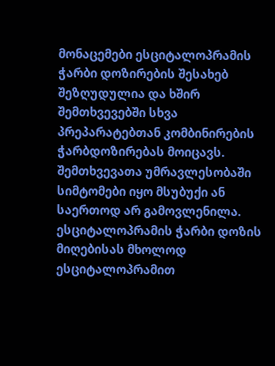მონაცემები ესციტალოპრამის ჭარბი დოზირების შესახებ შეზღუდულია და ხშირ შემთხვევებში სხვა პრეპარატებთან კომბინირების ჭარბდოზირებას მოიცავს.  შემთხვევათა უმრავლესობაში სიმტომები იყო მსუბუქი ან საერთოდ არ გამოვლენილა.  ესციტალოპრამის ჭარბი დოზის მიღებისას მხოლოდ ესციტალოპრამით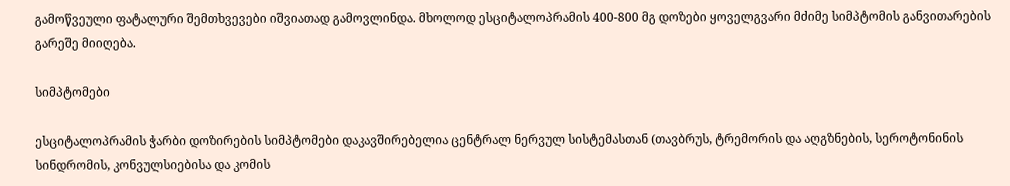გამოწვეული ფატალური შემთხვევები იშვიათად გამოვლინდა. მხოლოდ ესციტალოპრამის 400-800 მგ დოზები ყოველგვარი მძიმე სიმპტომის განვითარების გარეშე მიიღება.

სიმპტომები

ესციტალოპრამის ჭარბი დოზირების სიმპტომები დაკავშირებელია ცენტრალ ნერვულ სისტემასთან (თავბრუს, ტრემორის და აღგზნების, სეროტონინის სინდრომის, კონვულსიებისა და კომის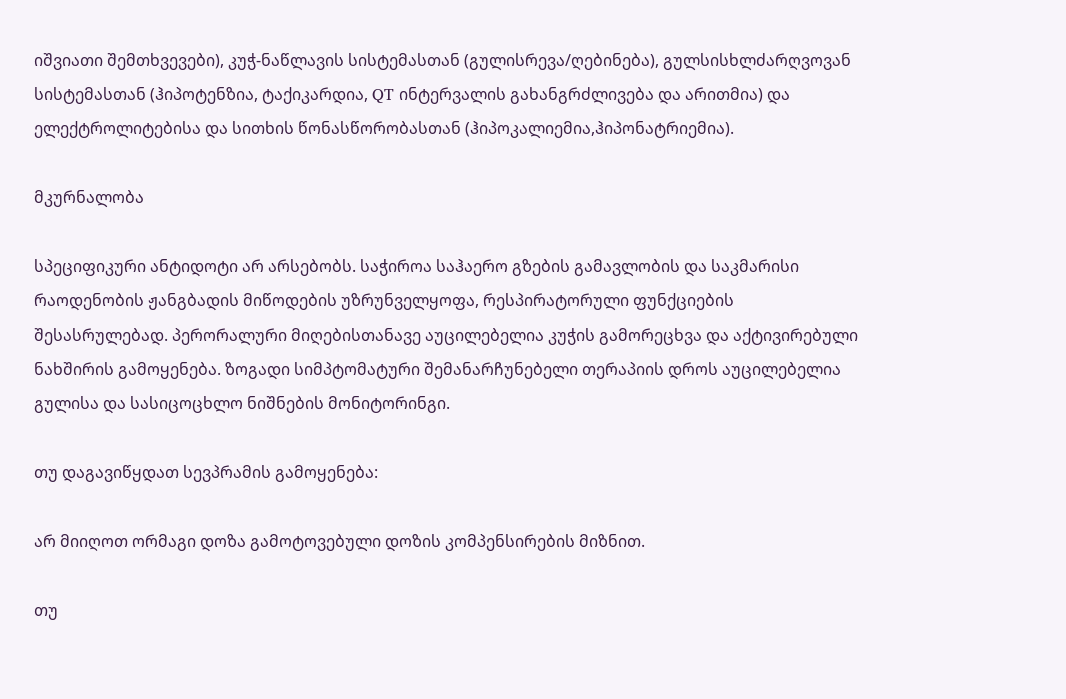იშვიათი შემთხვევები), კუჭ-ნაწლავის სისტემასთან (გულისრევა/ღებინება), გულსისხლძარღვოვან სისტემასთან (ჰიპოტენზია, ტაქიკარდია, QT ინტერვალის გახანგრძლივება და არითმია) და ელექტროლიტებისა და სითხის წონასწორობასთან (ჰიპოკალიემია,ჰიპონატრიემია).

მკურნალობა

სპეციფიკური ანტიდოტი არ არსებობს. საჭიროა საჰაერო გზების გამავლობის და საკმარისი რაოდენობის ჟანგბადის მიწოდების უზრუნველყოფა, რესპირატორული ფუნქციების შესასრულებად. პერორალური მიღებისთანავე აუცილებელია კუჭის გამორეცხვა და აქტივირებული ნახშირის გამოყენება. ზოგადი სიმპტომატური შემანარჩუნებელი თერაპიის დროს აუცილებელია გულისა და სასიცოცხლო ნიშნების მონიტორინგი.

თუ დაგავიწყდათ სევპრამის გამოყენება:

არ მიიღოთ ორმაგი დოზა გამოტოვებული დოზის კომპენსირების მიზნით.

თუ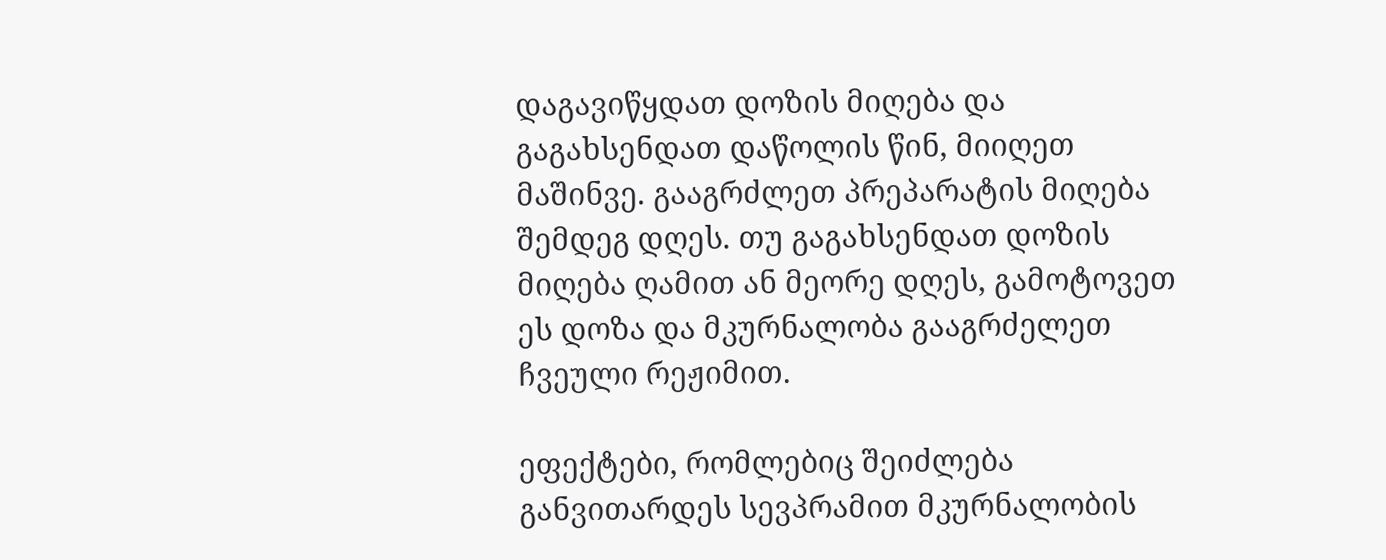დაგავიწყდათ დოზის მიღება და გაგახსენდათ დაწოლის წინ, მიიღეთ მაშინვე. გააგრძლეთ პრეპარატის მიღება შემდეგ დღეს. თუ გაგახსენდათ დოზის მიღება ღამით ან მეორე დღეს, გამოტოვეთ ეს დოზა და მკურნალობა გააგრძელეთ ჩვეული რეჟიმით.

ეფექტები, რომლებიც შეიძლება განვითარდეს სევპრამით მკურნალობის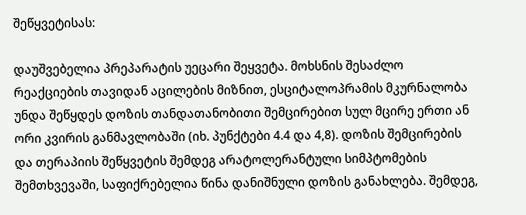შეწყვეტისას:

დაუშვებელია პრეპარატის უეცარი შეყვეტა. მოხსნის შესაძლო რეაქციების თავიდან აცილების მიზნით, ესციტალოპრამის მკურნალობა უნდა შეწყდეს დოზის თანდათანობითი შემცირებით სულ მცირე ერთი ან ორი კვირის განმავლობაში (იხ. პუნქტები 4.4 და 4,8). დოზის შემცირების და თერაპიის შეწყვეტის შემდეგ არატოლერანტული სიმპტომების შემთხვევაში, საფიქრებელია წინა დანიშნული დოზის განახლება. შემდეგ,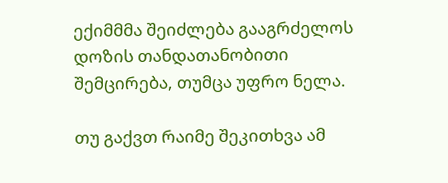ექიმმმა შეიძლება გააგრძელოს დოზის თანდათანობითი შემცირება, თუმცა უფრო ნელა.

თუ გაქვთ რაიმე შეკითხვა ამ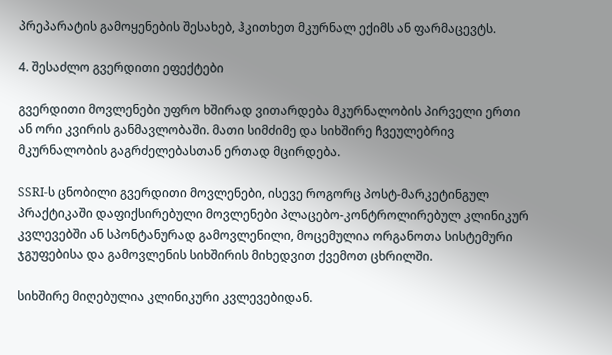პრეპარატის გამოყენების შესახებ, ჰკითხეთ მკურნალ ექიმს ან ფარმაცევტს.

4. შესაძლო გვერდითი ეფექტები

გვერდითი მოვლენები უფრო ხშირად ვითარდება მკურნალობის პირველი ერთი ან ორი კვირის განმავლობაში. მათი სიმძიმე და სიხშირე ჩვეულებრივ მკურნალობის გაგრძელებასთან ერთად მცირდება.

SSRI-ს ცნობილი გვერდითი მოვლენები, ისევე როგორც პოსტ-მარკეტინგულ პრაქტიკაში დაფიქსირებული მოვლენები პლაცებო-კონტროლირებულ კლინიკურ კვლევებში ან სპონტანურად გამოვლენილი, მოცემულია ორგანოთა სისტემური ჯგუფებისა და გამოვლენის სიხშირის მიხედვით ქვემოთ ცხრილში.

სიხშირე მიღებულია კლინიკური კვლევებიდან.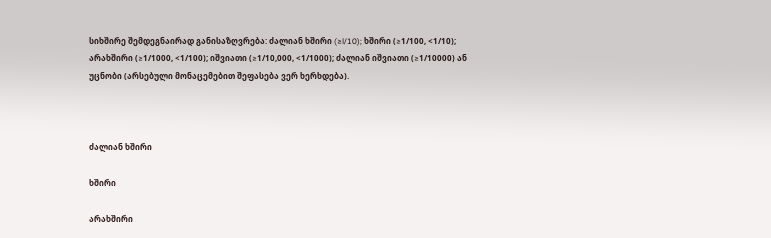სიხშირე შემდეგნაირად განისაზღვრება: ძალიან ხშირი (≥l/10); ხშირი (≥1/100, <1/10); არახშირი (≥1/1000, <1/100); იშვიათი (≥1/10,000, <1/1000); ძალიან იშვიათი (≥1/10000) ან უცნობი (არსებული მონაცემებით შეფასება ვერ ხერხდება).



ძალიან ხშირი

ხშირი

არახშირი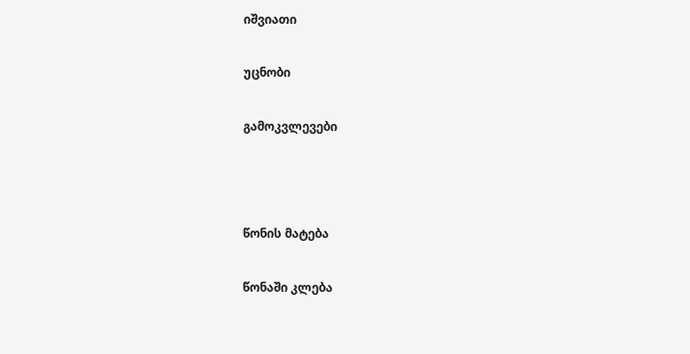იშვიათი

უცნობი

გამოკვლევები



წონის მატება

წონაში კლება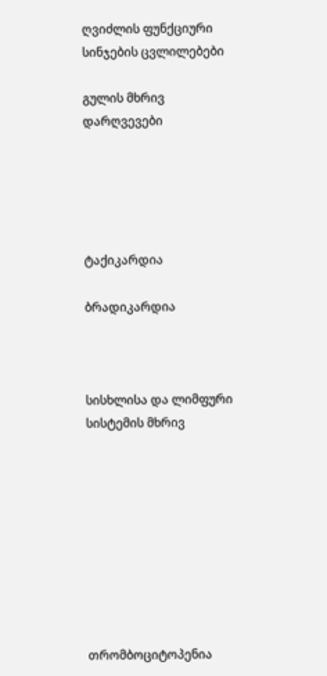ღვიძლის ფუნქციური სინჯების ცვლილებები

გულის მხრივ დარღვევები





ტაქიკარდია

ბრადიკარდია



სისხლისა და ლიმფური სისტემის მხრივ









თრომბოციტოპენია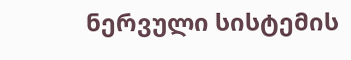ნერვული სისტემის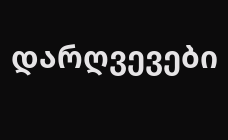დარღვევები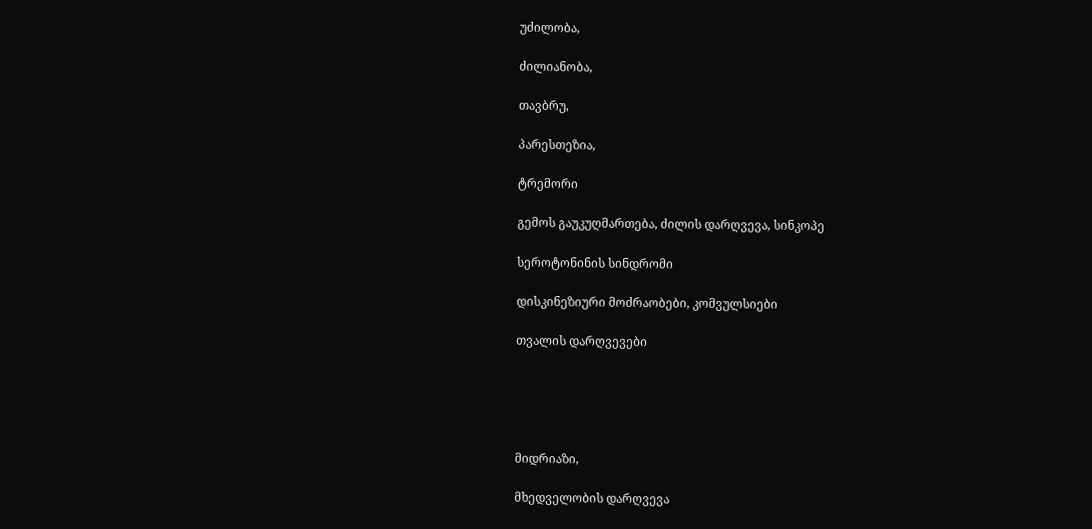უძილობა,

ძილიანობა,

თავბრუ,

პარესთეზია,

ტრემორი

გემოს გაუკუღმართება, ძილის დარღვევა, სინკოპე

სეროტონინის სინდრომი

დისკინეზიური მოძრაობები, კომვულსიები

თვალის დარღვევები





მიდრიაზი,

მხედველობის დარღვევა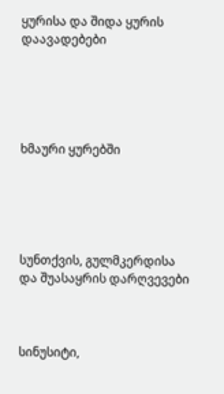ყურისა და შიდა ყურის დაავადებები





ხმაური ყურებში





სუნთქვის, გულმკერდისა და შუასაყრის დარღვევები



სინუსიტი,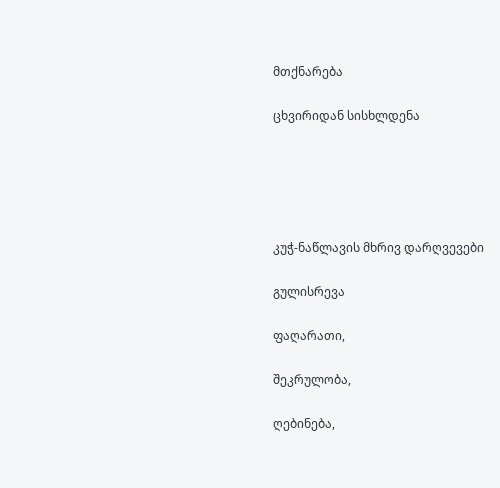მთქნარება

ცხვირიდან სისხლდენა





კუჭ-ნაწლავის მხრივ დარღვევები

გულისრევა

ფაღარათი,

შეკრულობა,

ღებინება,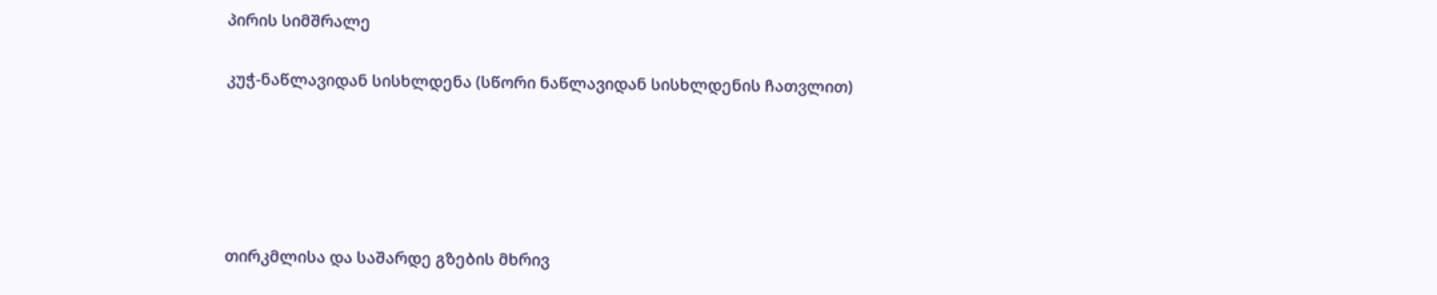პირის სიმშრალე

კუჭ-ნაწლავიდან სისხლდენა (სწორი ნაწლავიდან სისხლდენის ჩათვლით)





თირკმლისა და საშარდე გზების მხრივ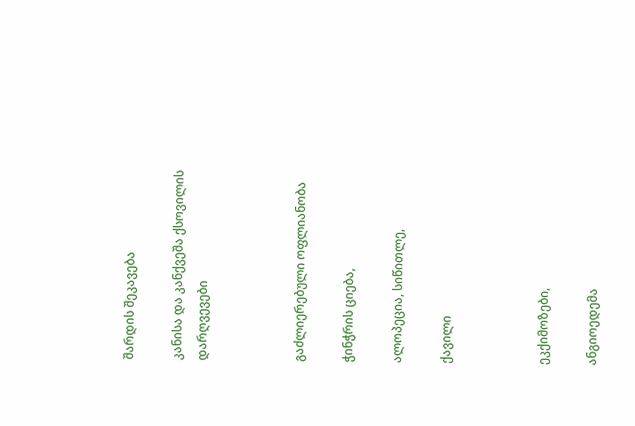შარდის შეკავება

კანისა და კანქვეშა ქსოვილის დარღვევები



გაძლიერებული ოფლიანობა

ჭინჭრის ციება,

ალოპეცია, სიწითლე,

ქავილი



ეკქიმოზები,

ანგიოედემა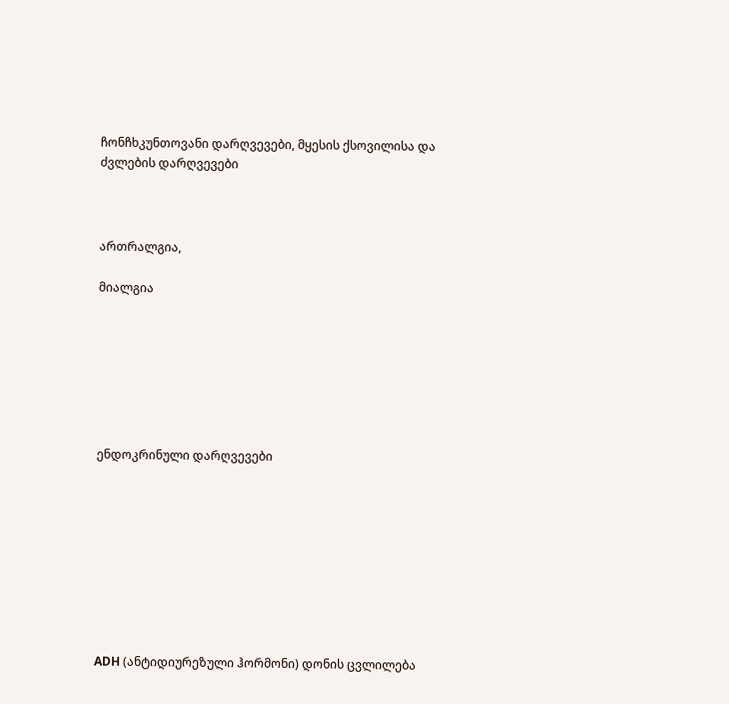ჩონჩხკუნთოვანი დარღვევები, მყესის ქსოვილისა და ძვლების დარღვევები



ართრალგია,

მიალგია







ენდოკრინული დარღვევები









ADH (ანტიდიურეზული ჰორმონი) დონის ცვლილება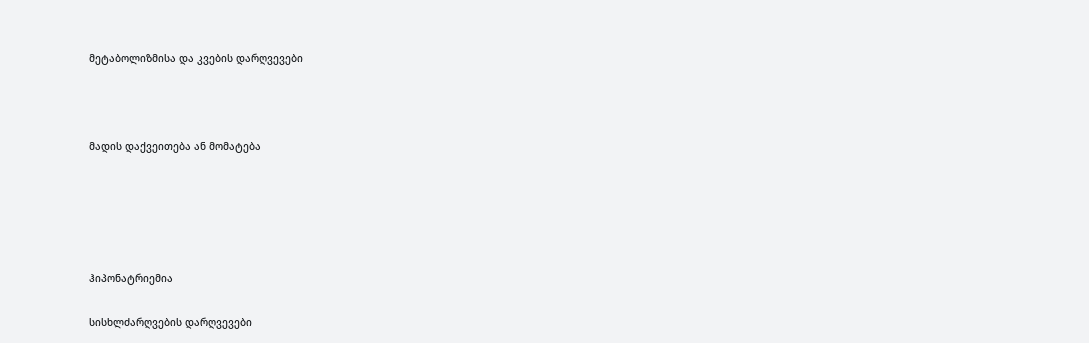მეტაბოლიზმისა და კვების დარღვევები



მადის დაქვეითება ან მომატება





ჰიპონატრიემია

სისხლძარღვების დარღვევები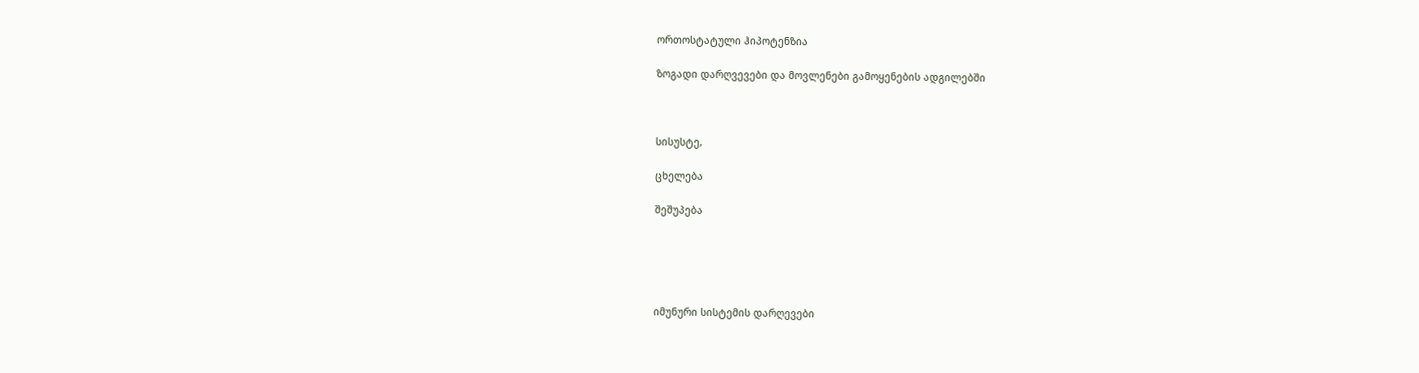ორთოსტატული ჰიპოტენზია

ზოგადი დარღვევები და მოვლენები გამოყენების ადგილებში



სისუსტე,

ცხელება

შეშუპება





იმუნური სისტემის დარღევები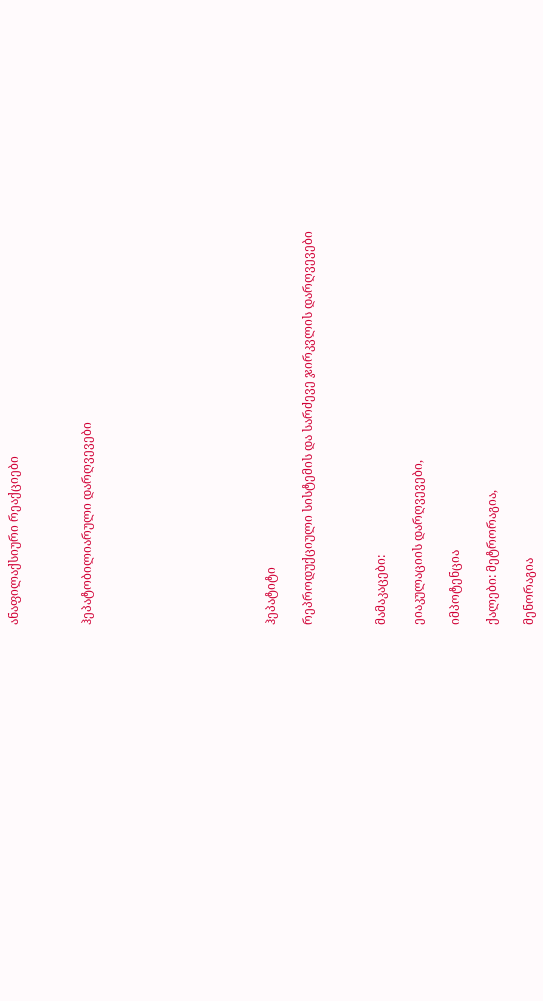ანაფილაქსიური რეაქციები



ჰეპატობილიარული დარღვევები









ჰეპატიტი

რეპროდუქციული სისტემის და სარძევე ჯირკვლის დარღვევები



მამაკაცები:

ეიაკულაციის დარღვევები,

იმპოტენცია

ქალები: მეტრორაგია,

მენორაგია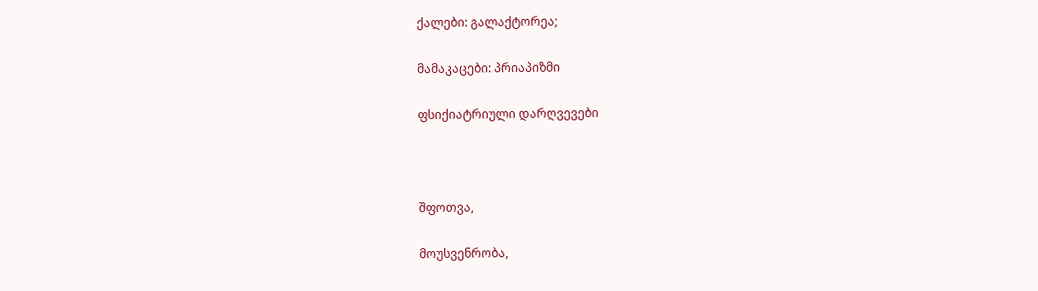ქალები: გალაქტორეა;

მამაკაცები: პრიაპიზმი

ფსიქიატრიული დარღვევები



შფოთვა,

მოუსვენრობა,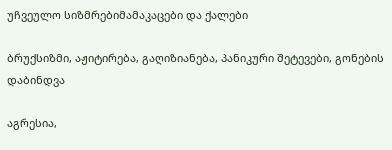უჩვეულო სიზმრებიმამაკაცები და ქალები

ბრუქსიზმი, აჟიტირება, გაღიზიანება, პანიკური შეტევები, გონების დაბინდვა

აგრესია,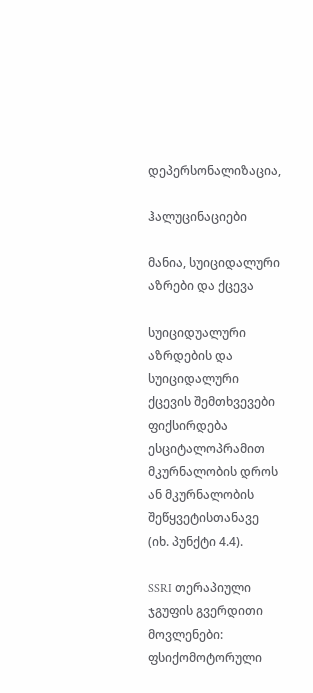დეპერსონალიზაცია,

ჰალუცინაციები

მანია, სუიციდალური აზრები და ქცევა

სუიციდუალური აზრდების და სუიციდალური ქცევის შემთხვევები ფიქსირდება ესციტალოპრამით მკურნალობის დროს ან მკურნალობის შეწყვეტისთანავე (იხ. პუნქტი 4.4).

SSRI თერაპიული ჯგუფის გვერდითი მოვლენები: ფსიქომოტორული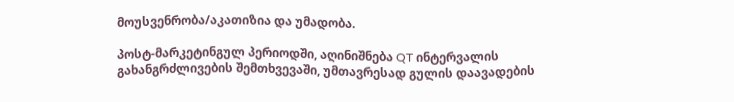მოუსვენრობა/აკათიზია და უმადობა.

პოსტ-მარკეტინგულ პერიოდში, აღინიშნება QT ინტერვალის გახანგრძლივების შემთხვევაში, უმთავრესად გულის დაავადების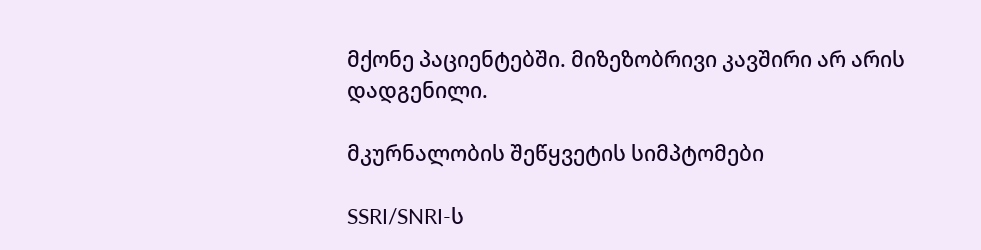მქონე პაციენტებში. მიზეზობრივი კავშირი არ არის დადგენილი.

მკურნალობის შეწყვეტის სიმპტომები

SSRI/SNRI-ს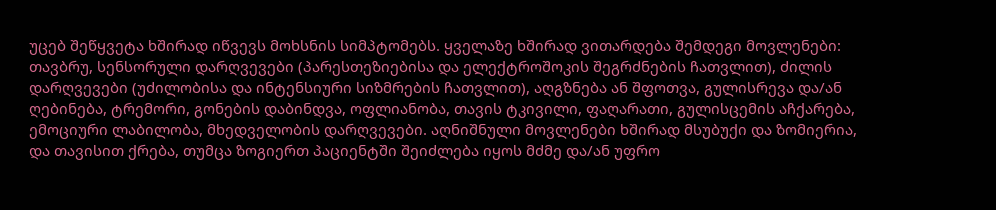უცებ შეწყვეტა ხშირად იწვევს მოხსნის სიმპტომებს. ყველაზე ხშირად ვითარდება შემდეგი მოვლენები: თავბრუ, სენსორული დარღვევები (პარესთეზიებისა და ელექტროშოკის შეგრძნების ჩათვლით), ძილის დარღვევები (უძილობისა და ინტენსიური სიზმრების ჩათვლით), აღგზნება ან შფოთვა, გულისრევა და/ან ღებინება, ტრემორი, გონების დაბინდვა, ოფლიანობა, თავის ტკივილი, ფაღარათი, გულისცემის აჩქარება, ემოციური ლაბილობა, მხედველობის დარღვევები. აღნიშნული მოვლენები ხშირად მსუბუქი და ზომიერია, და თავისით ქრება, თუმცა ზოგიერთ პაციენტში შეიძლება იყოს მძმე და/ან უფრო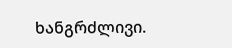ხანგრძლივი.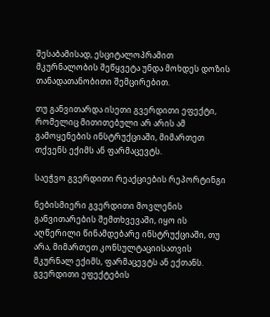შესაბამისად, ესციტალოპრამით მკურნალობის შეწყვეტა უნდა მოხდეს დოზის თანადათანობითი შემცირებით.

თუ განვითარდა ისეთი გვერდითი ეფექტი, რომელიც მითითებული არ არის ამ გამოყენების ინსტრუქციაში, მიმართეთ თქვენს ექიმს ან ფარმაცევტს.

საეჭვო გვერდითი რეაქციების რეპორტინგი

ნებისმიერი გვერდითი მოვლენის განვითარების შემთხვევაში, იყო ის აღწერილი წინამდებარე ინსტრუქციაში, თუ არა, მიმართეთ კონსულტაციისათვის მკურნალ ექიმს, ფარმაცევტს ან ექთანს.  გვერდითი ეფექტების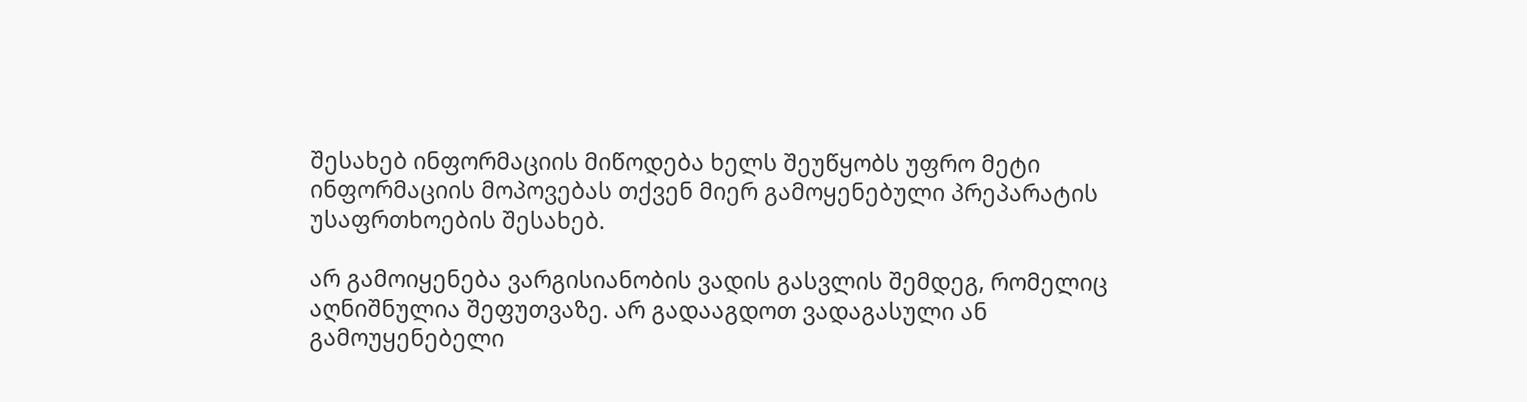შესახებ ინფორმაციის მიწოდება ხელს შეუწყობს უფრო მეტი ინფორმაციის მოპოვებას თქვენ მიერ გამოყენებული პრეპარატის უსაფრთხოების შესახებ.

არ გამოიყენება ვარგისიანობის ვადის გასვლის შემდეგ, რომელიც აღნიშნულია შეფუთვაზე. არ გადააგდოთ ვადაგასული ან გამოუყენებელი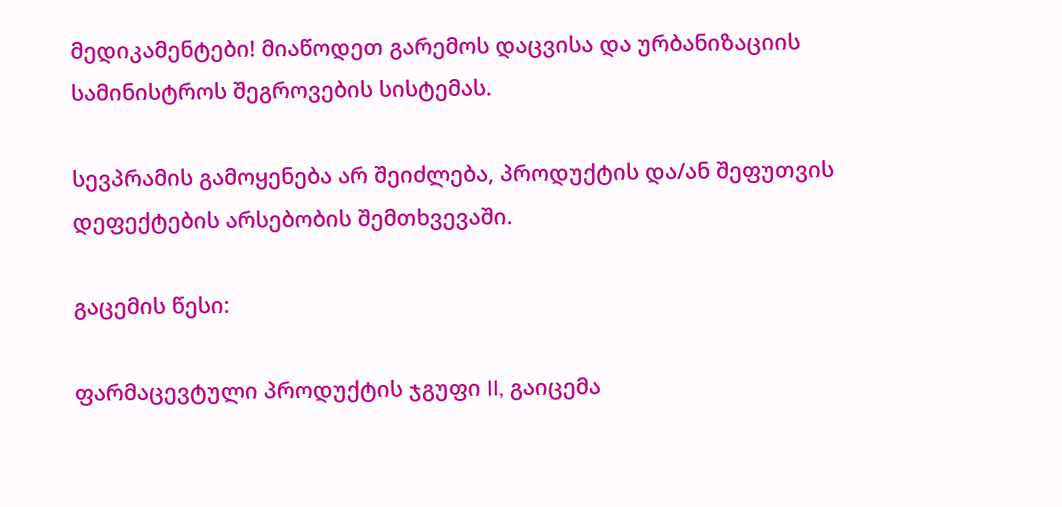მედიკამენტები! მიაწოდეთ გარემოს დაცვისა და ურბანიზაციის სამინისტროს შეგროვების სისტემას.

სევპრამის გამოყენება არ შეიძლება, პროდუქტის და/ან შეფუთვის დეფექტების არსებობის შემთხვევაში.

გაცემის წესი:

ფარმაცევტული პროდუქტის ჯგუფი II, გაიცემა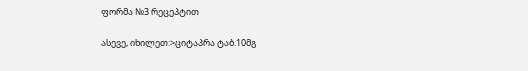ფორმა №3 რეცეპტით

ასევე, იხილეთ:>ციტაპრა ტაბ.10მგ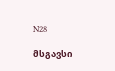N28

მსგავსი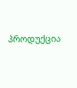პროდუქცია